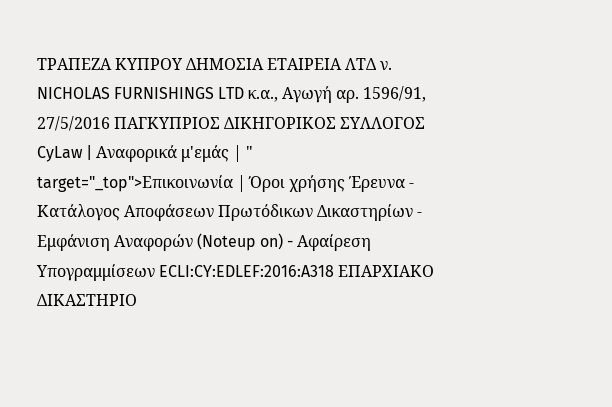ΤΡΑΠΕΖΑ ΚΥΠΡΟΥ ΔΗΜΟΣΙΑ ΕΤΑΙΡΕΙΑ ΛΤΔ ν. NICHOLAS FURNISHINGS LTD κ.α., Αγωγή αρ. 1596/91, 27/5/2016 ΠΑΓΚΥΠΡΙΟΣ ΔΙΚΗΓΟΡΙΚΟΣ ΣΥΛΛΟΓΟΣ CyLaw | Αναφορικά μ'εμάς | " target="_top">Επικοινωνία | Όροι χρήσης Έρευνα - Κατάλογος Αποφάσεων Πρωτόδικων Δικαστηρίων - Εμφάνιση Αναφορών (Noteup on) - Αφαίρεση Υπογραμμίσεων ECLI:CY:EDLEF:2016:A318 ΕΠΑΡΧΙΑΚΟ ΔΙΚΑΣΤΗΡΙΟ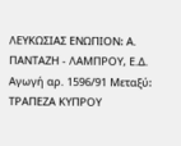ΛΕΥΚΩΣΙΑΣ ΕΝΩΠΙΟΝ꞉ Α. ΠΑΝΤΑΖΗ - ΛΑΜΠΡΟΥ, Ε.Δ. Αγωγή αρ. 1596/91 Μεταξύ꞉ ΤΡΑΠΕΖΑ ΚΥΠΡΟΥ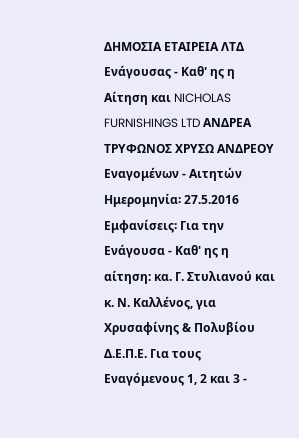ΔΗΜΟΣΙΑ ΕΤΑΙΡΕΙΑ ΛΤΔ Ενάγουσας - Καθ' ης η Αίτηση και NICHOLAS FURNISHINGS LTD ΑΝΔΡΕΑ ΤΡΥΦΩΝΟΣ ΧΡΥΣΩ ΑΝΔΡΕΟΥ Εναγoμένων - Αιτητών Ημερομηνία꞉ 27.5.2016 Εμφανίσεις꞉ Για την Ενάγουσα - Καθ' ης η αίτηση: κα. Γ. Στυλιανού και κ. Ν. Καλλένος, για Χρυσαφίνης & Πολυβίου Δ.Ε.Π.Ε. Για τους Εναγόμενους 1, 2 και 3 -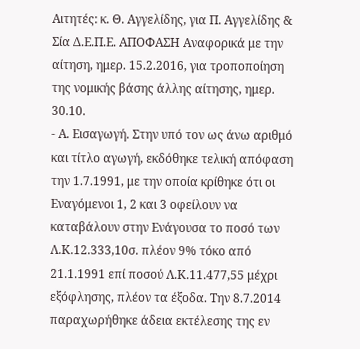Αιτητές: κ. Θ. Αγγελίδης, για Π. Αγγελίδης & Σία Δ.Ε.Π.Ε. ΑΠΟΦΑΣΗ Αναφορικά με την αίτηση, ημερ. 15.2.2016, για τροποποίηση της νομικής βάσης άλλης αίτησης, ημερ. 30.10.
- Α. Εισαγωγή. Στην υπό τον ως άνω αριθμό και τίτλο αγωγή, εκδόθηκε τελική απόφαση την 1.7.1991, με την οποία κρίθηκε ότι οι Εναγόμενοι 1, 2 και 3 οφείλουν να καταβάλουν στην Ενάγουσα το ποσό των Λ.Κ.12.333,10σ. πλέον 9% τόκο από 21.1.1991 επί ποσού Λ.Κ.11.477,55 μέχρι εξόφλησης, πλέον τα έξοδα. Την 8.7.2014 παραχωρήθηκε άδεια εκτέλεσης της εν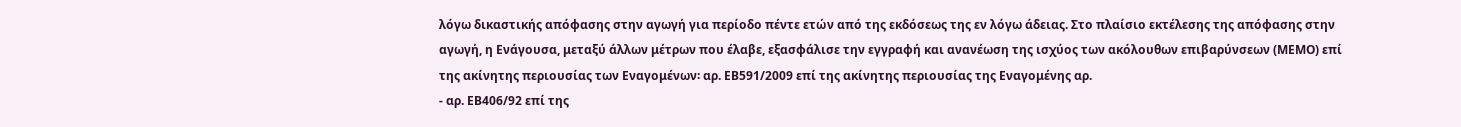λόγω δικαστικής απόφασης στην αγωγή για περίοδο πέντε ετών από της εκδόσεως της εν λόγω άδειας. Στο πλαίσιο εκτέλεσης της απόφασης στην αγωγή, η Ενάγουσα, μεταξύ άλλων μέτρων που έλαβε, εξασφάλισε την εγγραφή και ανανέωση της ισχύος των ακόλουθων επιβαρύνσεων (ΜΕΜΟ) επί της ακίνητης περιουσίας των Εναγομένων꞉ αρ. ΕΒ591/2009 επί της ακίνητης περιουσίας της Εναγομένης αρ.
- αρ. ΕΒ406/92 επί της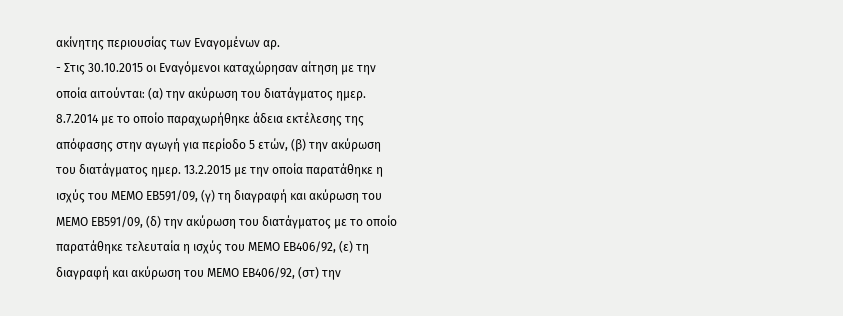ακίνητης περιουσίας των Εναγομένων αρ.
- Στις 30.10.2015 οι Εναγόμενοι καταχώρησαν αίτηση με την οποία αιτούνται꞉ (α) την ακύρωση του διατάγματος ημερ. 8.7.2014 με το οποίο παραχωρήθηκε άδεια εκτέλεσης της απόφασης στην αγωγή για περίοδο 5 ετών, (β) την ακύρωση του διατάγματος ημερ. 13.2.2015 με την οποία παρατάθηκε η ισχύς του ΜΕΜΟ ΕΒ591/09, (γ) τη διαγραφή και ακύρωση του ΜΕΜΟ ΕΒ591/09, (δ) την ακύρωση του διατάγματος με το οποίο παρατάθηκε τελευταία η ισχύς του ΜΕΜΟ ΕΒ406/92, (ε) τη διαγραφή και ακύρωση του ΜΕΜΟ ΕΒ406/92, (στ) την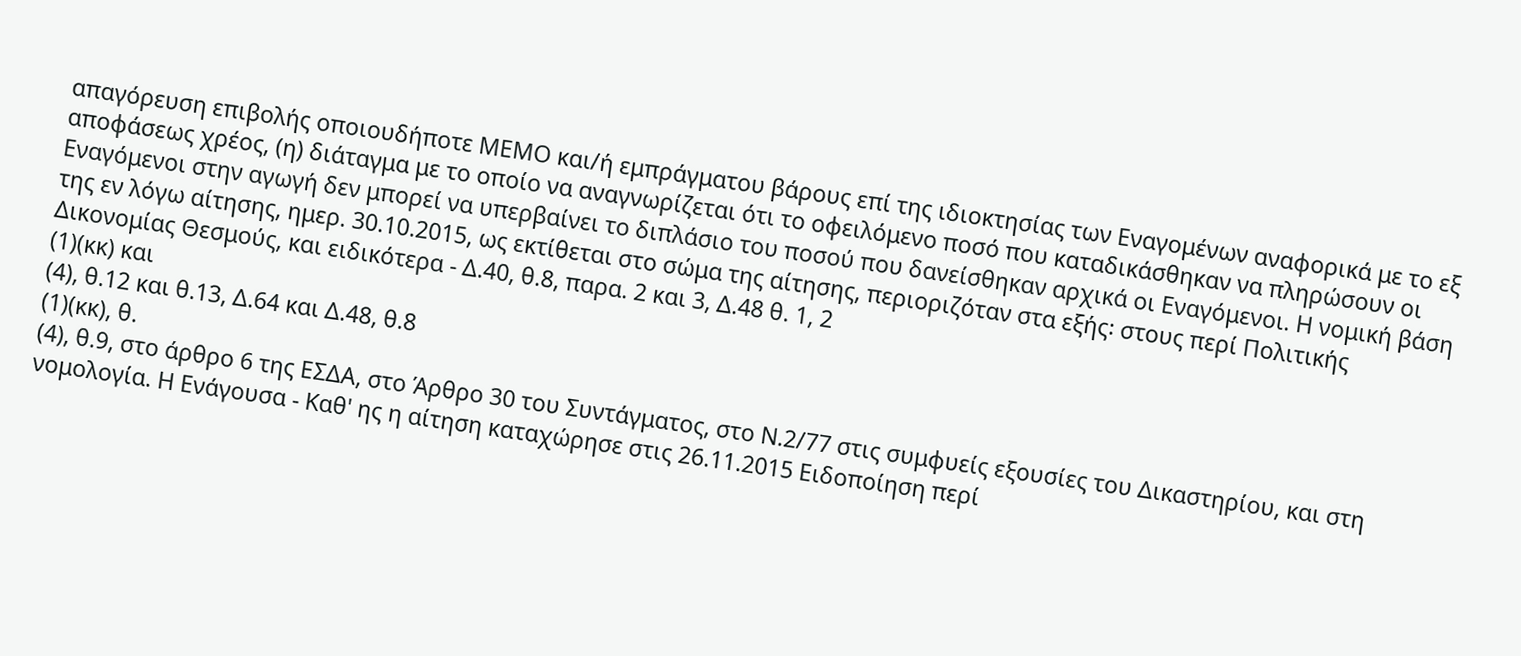απαγόρευση επιβολής οποιουδήποτε ΜΕΜΟ και/ή εμπράγματου βάρους επί της ιδιοκτησίας των Εναγομένων αναφορικά με το εξ αποφάσεως χρέος, (η) διάταγμα με το οποίο να αναγνωρίζεται ότι το οφειλόμενο ποσό που καταδικάσθηκαν να πληρώσουν οι Εναγόμενοι στην αγωγή δεν μπορεί να υπερβαίνει το διπλάσιο του ποσού που δανείσθηκαν αρχικά οι Εναγόμενοι. Η νομική βάση της εν λόγω αίτησης, ημερ. 30.10.2015, ως εκτίθεται στο σώμα της αίτησης, περιοριζόταν στα εξής꞉ στους περί Πολιτικής Δικονομίας Θεσμούς, και ειδικότερα - Δ.40, θ.8, παρα. 2 και 3, Δ.48 θ. 1, 2
(1)(κκ) και
(4), θ.12 και θ.13, Δ.64 και Δ.48, θ.8
(1)(κκ), θ.
(4), θ.9, στο άρθρο 6 της ΕΣΔΑ, στο Άρθρο 30 του Συντάγματος, στο Ν.2/77 στις συμφυείς εξουσίες του Δικαστηρίου, και στη νομολογία. Η Ενάγουσα - Καθ' ης η αίτηση καταχώρησε στις 26.11.2015 Ειδοποίηση περί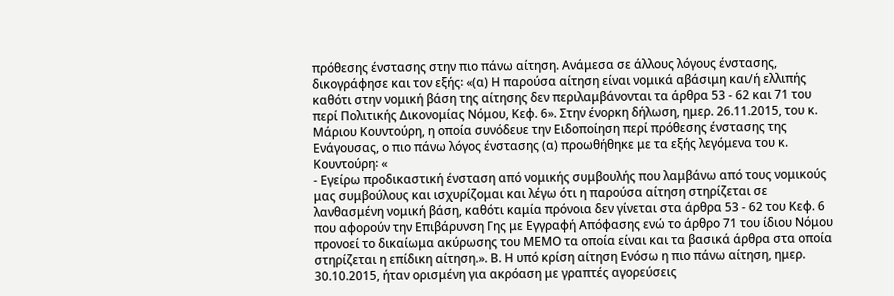πρόθεσης ένστασης στην πιο πάνω αίτηση. Ανάμεσα σε άλλους λόγους ένστασης, δικογράφησε και τον εξής꞉ «(α) Η παρούσα αίτηση είναι νομικά αβάσιμη και/ή ελλιπής καθότι στην νομική βάση της αίτησης δεν περιλαμβάνονται τα άρθρα 53 - 62 και 71 του περί Πολιτικής Δικονομίας Νόμου, Κεφ. 6». Στην ένορκη δήλωση, ημερ. 26.11.2015, του κ. Μάριου Κουντούρη, η οποία συνόδευε την Ειδοποίηση περί πρόθεσης ένστασης της Ενάγουσας, ο πιο πάνω λόγος ένστασης (α) προωθήθηκε με τα εξής λεγόμενα του κ. Κουντούρη꞉ «
- Εγείρω προδικαστική ένσταση από νομικής συμβουλής που λαμβάνω από τους νομικούς μας συμβούλους και ισχυρίζομαι και λέγω ότι η παρούσα αίτηση στηρίζεται σε λανθασμένη νομική βάση, καθότι καμία πρόνοια δεν γίνεται στα άρθρα 53 - 62 του Κεφ. 6 που αφορούν την Επιβάρυνση Γης με Εγγραφή Απόφασης ενώ το άρθρο 71 του ίδιου Νόμου προνοεί το δικαίωμα ακύρωσης του ΜΕΜΟ τα οποία είναι και τα βασικά άρθρα στα οποία στηρίζεται η επίδικη αίτηση.». Β. Η υπό κρίση αίτηση Ενόσω η πιο πάνω αίτηση, ημερ. 30.10.2015, ήταν ορισμένη για ακρόαση με γραπτές αγορεύσεις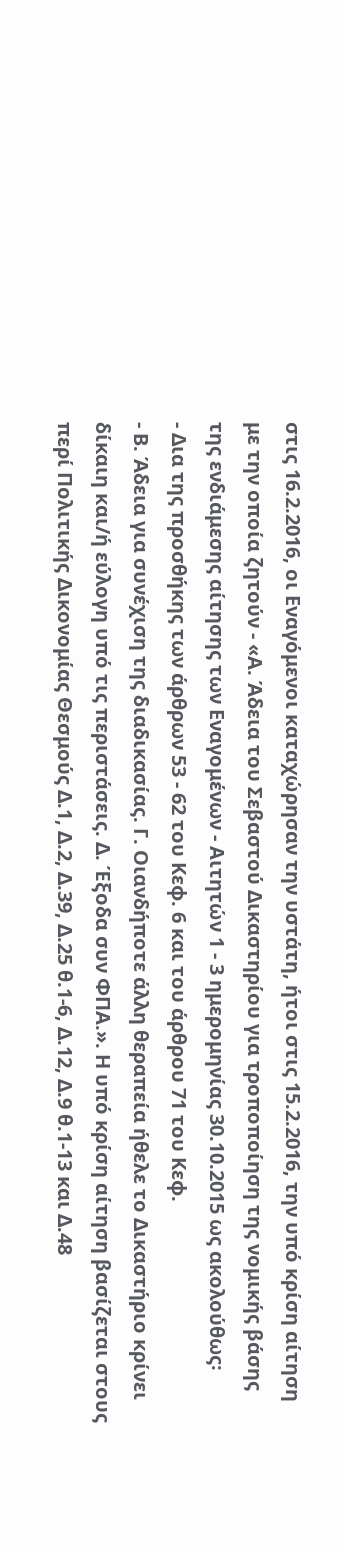στις 16.2.2016, οι Εναγόμενοι καταχώρησαν την υστάτη, ήτοι στις 15.2.2016, την υπό κρίση αίτηση με την οποία ζητούν - «Α. Άδεια του Σεβαστού Δικαστηρίου για τροποποίηση της νομικής βάσης της ενδιάμεσης αίτησης των Εναγομένων - Αιτητών 1 - 3 ημερομηνίας 30.10.2015 ως ακολούθως꞉
- Δια της προσθήκης των άρθρων 53 - 62 του Κεφ. 6 και του άρθρου 71 του Κεφ.
- Β. Άδεια για συνέχιση της διαδικασίας. Γ. Οιανδήποτε άλλη θεραπεία ήθελε το Δικαστήριο κρίνει δίκαιη και/ή εύλογη υπό τις περιστάσεις. Δ. Έξοδα συν ΦΠΑ.». Η υπό κρίση αίτηση βασίζεται στους περί Πολιτικής Δικονομίας Θεσμούς Δ.1, Δ.2, Δ.39, Δ.25 θ.1-6, Δ.12, Δ.9 θ.1-13 και Δ.48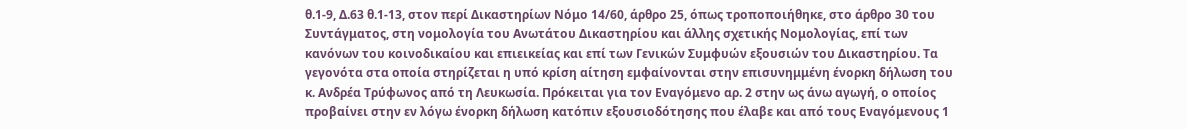θ.1-9, Δ.63 θ.1-13, στον περί Δικαστηρίων Νόμο 14/60, άρθρο 25, όπως τροποποιήθηκε, στο άρθρο 30 του Συντάγματος, στη νομολογία του Ανωτάτου Δικαστηρίου και άλλης σχετικής Νομολογίας, επί των κανόνων του κοινοδικαίου και επιεικείας και επί των Γενικών Συμφυών εξουσιών του Δικαστηρίου. Τα γεγονότα στα οποία στηρίζεται η υπό κρίση αίτηση εμφαίνονται στην επισυνημμένη ένορκη δήλωση του κ. Ανδρέα Τρύφωνος από τη Λευκωσία. Πρόκειται για τον Εναγόμενο αρ. 2 στην ως άνω αγωγή, ο οποίος προβαίνει στην εν λόγω ένορκη δήλωση κατόπιν εξουσιοδότησης που έλαβε και από τους Εναγόμενους 1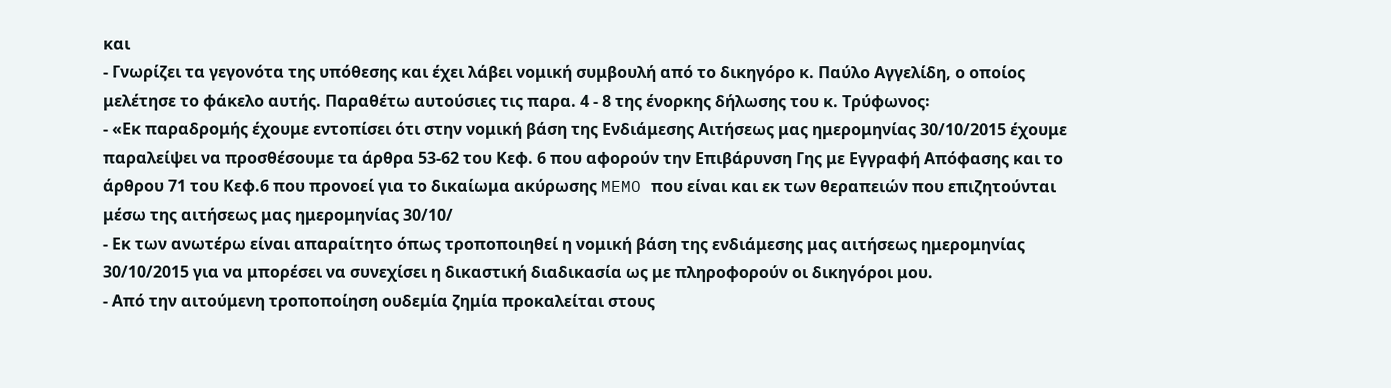και
- Γνωρίζει τα γεγονότα της υπόθεσης και έχει λάβει νομική συμβουλή από το δικηγόρο κ. Παύλο Αγγελίδη, ο οποίος μελέτησε το φάκελο αυτής. Παραθέτω αυτούσιες τις παρα. 4 - 8 της ένορκης δήλωσης του κ. Τρύφωνος꞉
- «Εκ παραδρομής έχουμε εντοπίσει ότι στην νομική βάση της Ενδιάμεσης Αιτήσεως μας ημερομηνίας 30/10/2015 έχουμε παραλείψει να προσθέσουμε τα άρθρα 53-62 του Κεφ. 6 που αφορούν την Επιβάρυνση Γης με Εγγραφή Απόφασης και το άρθρου 71 του Κεφ.6 που προνοεί για το δικαίωμα ακύρωσης MEMO που είναι και εκ των θεραπειών που επιζητούνται μέσω της αιτήσεως μας ημερομηνίας 30/10/
- Εκ των ανωτέρω είναι απαραίτητο όπως τροποποιηθεί η νομική βάση της ενδιάμεσης μας αιτήσεως ημερομηνίας 30/10/2015 για να μπορέσει να συνεχίσει η δικαστική διαδικασία ως με πληροφορούν οι δικηγόροι μου.
- Από την αιτούμενη τροποποίηση ουδεμία ζημία προκαλείται στους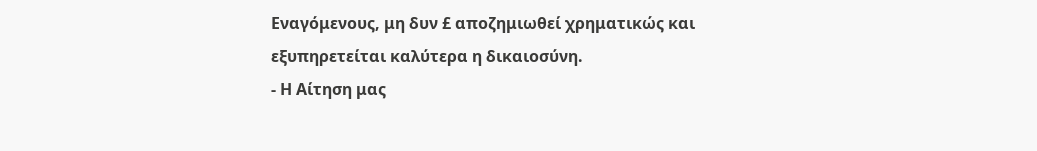Εναγόμενους, μη δυν £ αποζημιωθεί χρηματικώς και εξυπηρετείται καλύτερα η δικαιοσύνη.
- Η Αίτηση μας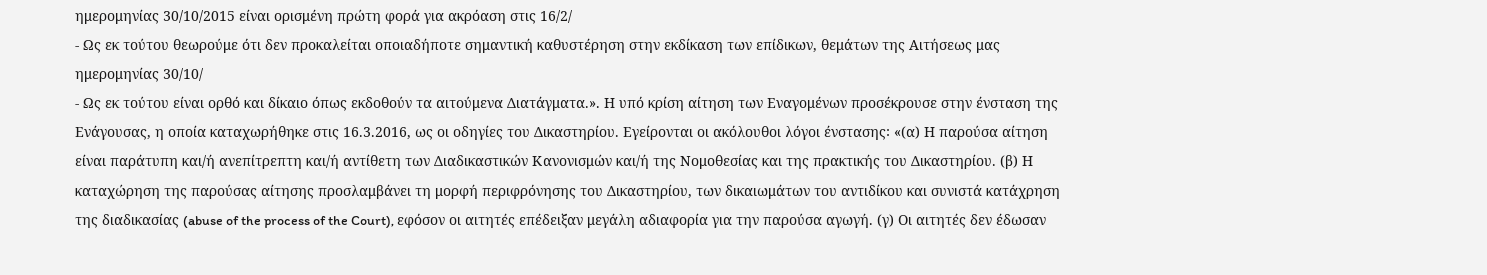ημερομηνίας 30/10/2015 είναι ορισμένη πρώτη φορά για ακρόαση στις 16/2/
- Ως εκ τούτου θεωρούμε ότι δεν προκαλείται οποιαδήποτε σημαντική καθυστέρηση στην εκδίκαση των επίδικων, θεμάτων της Αιτήσεως μας ημερομηνίας 30/10/
- Ως εκ τούτου είναι ορθό και δίκαιο όπως εκδοθούν τα αιτούμενα Διατάγματα.». Η υπό κρίση αίτηση των Εναγομένων προσέκρουσε στην ένσταση της Ενάγουσας, η οποία καταχωρήθηκε στις 16.3.2016, ως οι οδηγίες του Δικαστηρίου. Εγείρονται οι ακόλουθοι λόγοι ένστασης꞉ «(α) Η παρούσα αίτηση είναι παράτυπη και/ή ανεπίτρεπτη και/ή αντίθετη των Διαδικαστικών Κανονισμών και/ή της Νομοθεσίας και της πρακτικής του Δικαστηρίου. (β) Η καταχώρηση της παρούσας αίτησης προσλαμβάνει τη μορφή περιφρόνησης του Δικαστηρίου, των δικαιωμάτων του αντιδίκου και συνιστά κατάχρηση της διαδικασίας (abuse of the process of the Court), εφόσον οι αιτητές επέδειξαν μεγάλη αδιαφορία για την παρούσα αγωγή. (γ) Οι αιτητές δεν έδωσαν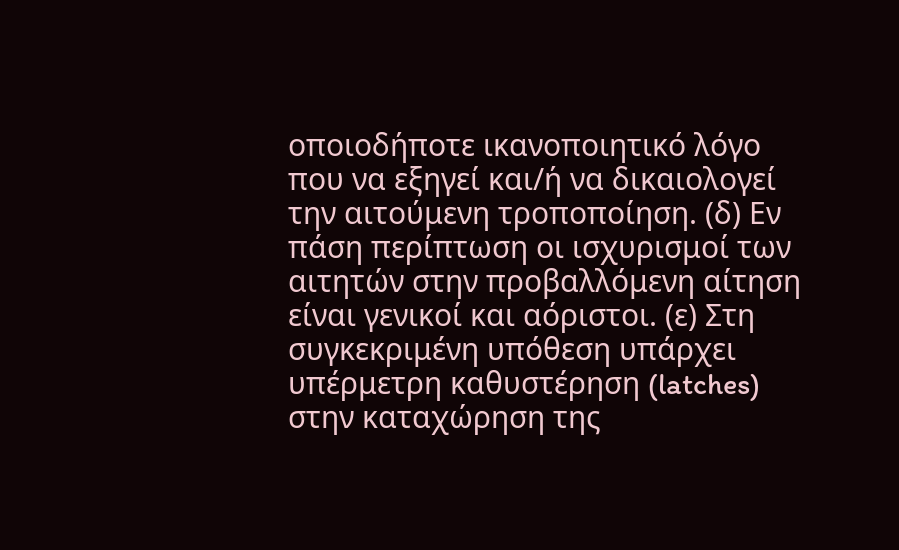οποιοδήποτε ικανοποιητικό λόγο που να εξηγεί και/ή να δικαιολογεί την αιτούμενη τροποποίηση. (δ) Εν πάση περίπτωση οι ισχυρισμοί των αιτητών στην προβαλλόμενη αίτηση είναι γενικοί και αόριστοι. (ε) Στη συγκεκριμένη υπόθεση υπάρχει υπέρμετρη καθυστέρηση (latches) στην καταχώρηση της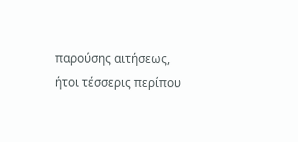παρούσης αιτήσεως, ήτοι τέσσερις περίπου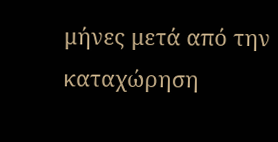μήνες μετά από την καταχώρηση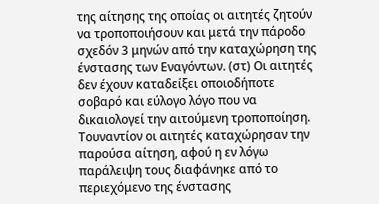της αίτησης της οποίας οι αιτητές ζητούν να τροποποιήσουν και μετά την πάροδο σχεδόν 3 μηνών από την καταχώρηση της ένστασης των Εναγόντων. (στ) Οι αιτητές δεν έχουν καταδείξει οποιοδήποτε σοβαρό και εύλογο λόγο που να δικαιολογεί την αιτούμενη τροποποίηση. Τουναντίον οι αιτητές καταχώρησαν την παρούσα αίτηση, αφού η εν λόγω παράλειψη τους διαφάνηκε από το περιεχόμενο της ένστασης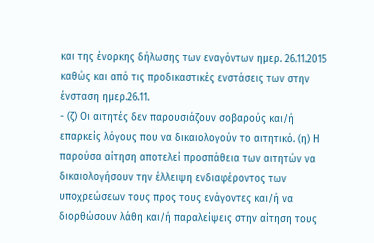και της ένορκης δήλωσης των εναγόντων ημερ. 26.11.2015 καθώς και από τις προδικαστικές ενστάσεις των στην ένσταση ημερ.26.11.
- (ζ) Οι αιτητές δεν παρουσιάζουν σοβαρούς και/ή επαρκείς λόγους που να δικαιολογούν το αιτητικό. (η) Η παρούσα αίτηση αποτελεί προσπάθεια των αιτητών να δικαιολογήσουν την έλλειψη ενδιαφέροντος των υποχρεώσεων τους προς τους ενάγοντες και/ή να διορθώσουν λάθη και/ή παραλείψεις στην αίτηση τους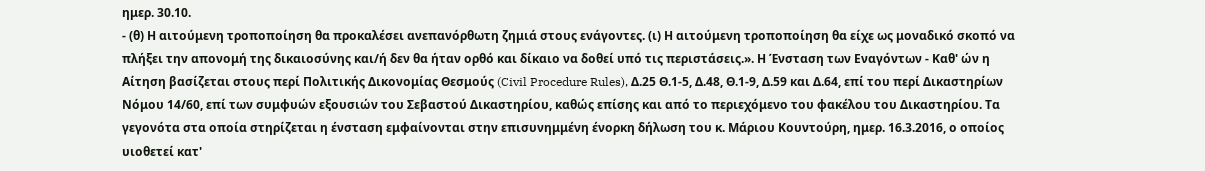ημερ. 30.10.
- (θ) Η αιτούμενη τροποποίηση θα προκαλέσει ανεπανόρθωτη ζημιά στους ενάγοντες. (ι) Η αιτούμενη τροποποίηση θα είχε ως μοναδικό σκοπό να πλήξει την απονομή της δικαιοσύνης και/ή δεν θα ήταν ορθό και δίκαιο να δοθεί υπό τις περιστάσεις.». Η Ένσταση των Εναγόντων - Καθ' ών η Αίτηση βασίζεται στους περί Πολιτικής Δικονομίας Θεσμούς (Civil Procedure Rules), Δ.25 Θ.1-5, Δ.48, Θ.1-9, Δ.59 και Δ.64, επί του περί Δικαστηρίων Νόμου 14/60, επί των συμφυών εξουσιών του Σεβαστού Δικαστηρίου, καθώς επίσης και από το περιεχόμενο του φακέλου του Δικαστηρίου. Τα γεγονότα στα οποία στηρίζεται η ένσταση εμφαίνονται στην επισυνημμένη ένορκη δήλωση του κ. Μάριου Κουντούρη, ημερ. 16.3.2016, ο οποίος υιοθετεί κατ'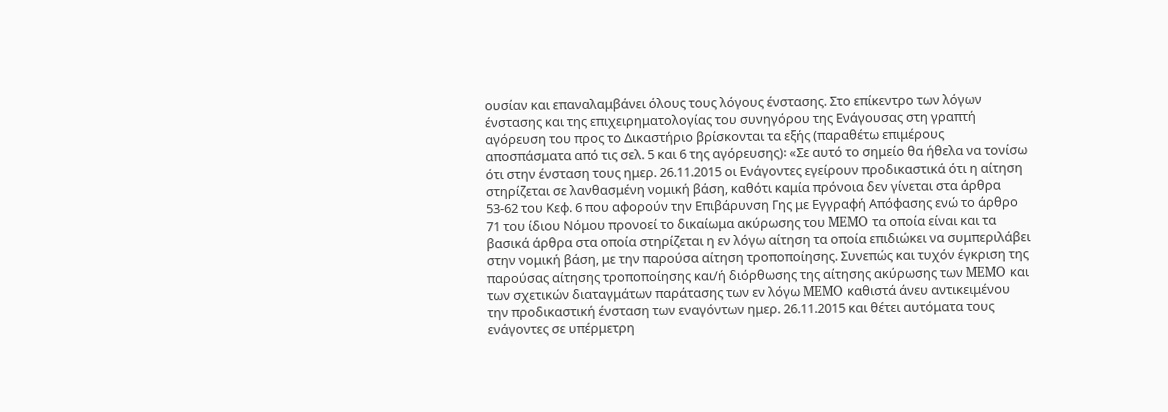ουσίαν και επαναλαμβάνει όλους τους λόγους ένστασης. Στο επίκεντρο των λόγων ένστασης και της επιχειρηματολογίας του συνηγόρου της Ενάγουσας στη γραπτή αγόρευση του προς το Δικαστήριο βρίσκονται τα εξής (παραθέτω επιμέρους αποσπάσματα από τις σελ. 5 και 6 της αγόρευσης)꞉ «Σε αυτό το σημείο θα ήθελα να τονίσω ότι στην ένσταση τους ημερ. 26.11.2015 οι Ενάγοντες εγείρουν προδικαστικά ότι η αίτηση στηρίζεται σε λανθασμένη νομική βάση, καθότι καμία πρόνοια δεν γίνεται στα άρθρα 53-62 του Κεφ. 6 που αφορούν την Επιβάρυνση Γης με Εγγραφή Απόφασης ενώ το άρθρο 71 του ίδιου Νόμου προνοεί το δικαίωμα ακύρωσης του MEMO τα οποία είναι και τα βασικά άρθρα στα οποία στηρίζεται η εν λόγω αίτηση τα οποία επιδιώκει να συμπεριλάβει στην νομική βάση, με την παρούσα αίτηση τροποποίησης. Συνεπώς και τυχόν έγκριση της παρούσας αίτησης τροποποίησης και/ή διόρθωσης της αίτησης ακύρωσης των MEMO και των σχετικών διαταγμάτων παράτασης των εν λόγω MEMO καθιστά άνευ αντικειμένου την προδικαστική ένσταση των εναγόντων ημερ. 26.11.2015 και θέτει αυτόματα τους ενάγοντες σε υπέρμετρη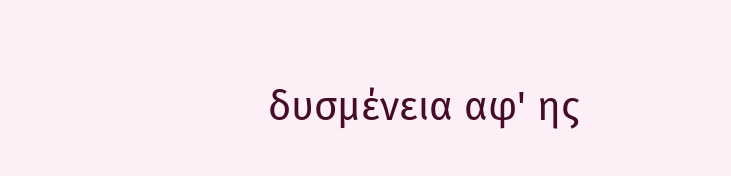δυσμένεια αφ' ης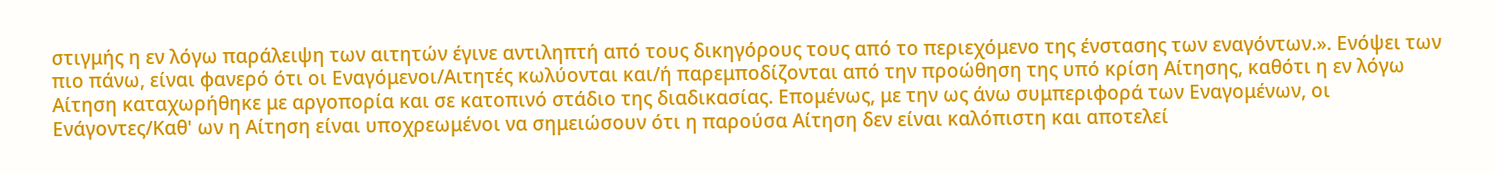στιγμής η εν λόγω παράλειψη των αιτητών έγινε αντιληπτή από τους δικηγόρους τους από το περιεχόμενο της ένστασης των εναγόντων.». Ενόψει των πιο πάνω, είναι φανερό ότι οι Εναγόμενοι/Αιτητές κωλύονται και/ή παρεμποδίζονται από την προώθηση της υπό κρίση Αίτησης, καθότι η εν λόγω Αίτηση καταχωρήθηκε με αργοπορία και σε κατοπινό στάδιο της διαδικασίας. Επομένως, με την ως άνω συμπεριφορά των Εναγομένων, οι Ενάγοντες/Καθ' ων η Αίτηση είναι υποχρεωμένοι να σημειώσουν ότι η παρούσα Αίτηση δεν είναι καλόπιστη και αποτελεί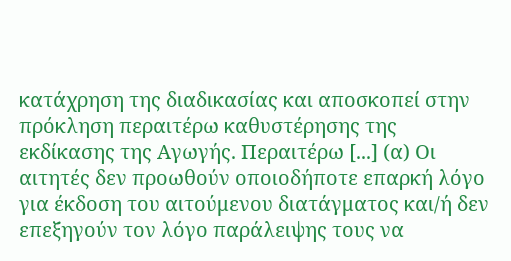κατάχρηση της διαδικασίας και αποσκοπεί στην πρόκληση περαιτέρω καθυστέρησης της εκδίκασης της Αγωγής. Περαιτέρω [...] (α) Οι αιτητές δεν προωθούν οποιοδήποτε επαρκή λόγο για έκδοση του αιτούμενου διατάγματος και/ή δεν επεξηγούν τον λόγο παράλειψης τους να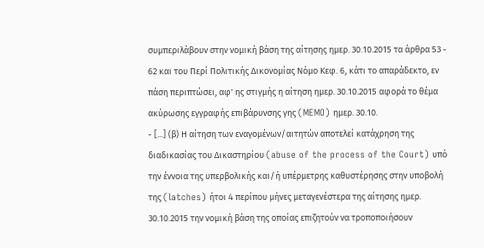συμπεριλάβουν στην νομική βάση της αίτησης ημερ. 30.10.2015 τα άρθρα 53 - 62 και του Περί Πολιτικής Δικονομίας Νόμο Κεφ. 6, κάτι το απαράδεκτο, εν πάση περιπτώσει, αφ' ης στιγμής η αίτηση ημερ. 30.10.2015 αφορά το θέμα ακύρωσης εγγραφής επιβάρυνσης γης (MEMO) ημερ. 30.10.
- [...] (β) Η αίτηση των εναγομένων/αιτητών αποτελεί κατάχρηση της διαδικασίας του Δικαστηρίου (abuse of the process of the Court) υπό την έννοια της υπερβολικής και/ή υπέρμετρης καθυστέρησης στην υποβολή της (latches) ήτοι 4 περίπου μήνες μεταγενέστερα της αίτησης ημερ. 30.10.2015 την νομική βάση της οποίας επιζητούν να τροποποιήσουν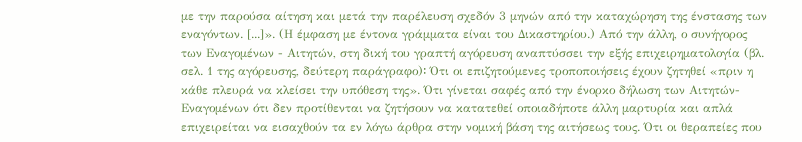με την παρούσα αίτηση και μετά την παρέλευση σχεδόν 3 μηνών από την καταχώρηση της ένστασης των εναγόντων. [...]». (Η έμφαση με έντονα γράμματα είναι του Δικαστηρίου.) Από την άλλη, ο συνήγορος των Εναγομένων - Αιτητών, στη δική του γραπτή αγόρευση αναπτύσσει την εξής επιχειρηματολογία (βλ. σελ. 1 της αγόρευσης, δεύτερη παράγραφο)꞉ Ότι οι επιζητούμενες τροποποιήσεις έχουν ζητηθεί «πριν η κάθε πλευρά να κλείσει την υπόθεση της». Ότι γίνεται σαφές από την ένορκο δήλωση των Αιτητών-Εναγομένων ότι δεν προτίθενται να ζητήσουν να κατατεθεί οποιαδήποτε άλλη μαρτυρία και απλά επιχειρείται να εισαχθούν τα εν λόγω άρθρα στην νομική βάση της αιτήσεως τους. Ότι οι θεραπείες που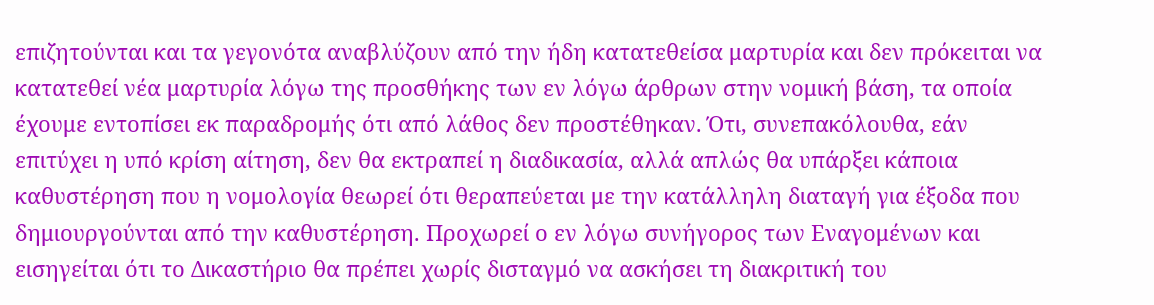επιζητούνται και τα γεγονότα αναβλύζουν από την ήδη κατατεθείσα μαρτυρία και δεν πρόκειται να κατατεθεί νέα μαρτυρία λόγω της προσθήκης των εν λόγω άρθρων στην νομική βάση, τα οποία έχουμε εντοπίσει εκ παραδρομής ότι από λάθος δεν προστέθηκαν. Ότι, συνεπακόλουθα, εάν επιτύχει η υπό κρίση αίτηση, δεν θα εκτραπεί η διαδικασία, αλλά απλώς θα υπάρξει κάποια καθυστέρηση που η νομολογία θεωρεί ότι θεραπεύεται με την κατάλληλη διαταγή για έξοδα που δημιουργούνται από την καθυστέρηση. Προχωρεί ο εν λόγω συνήγορος των Εναγομένων και εισηγείται ότι το Δικαστήριο θα πρέπει χωρίς δισταγμό να ασκήσει τη διακριτική του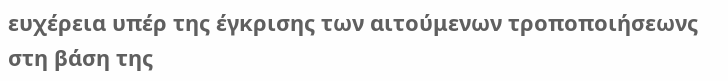ευχέρεια υπέρ της έγκρισης των αιτούμενων τροποποιήσεωνς στη βάση της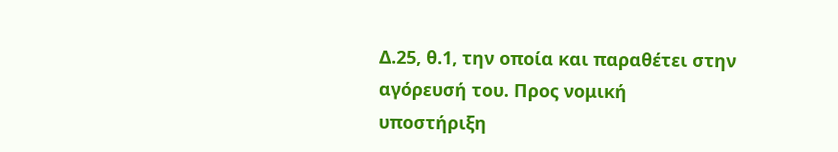Δ.25, θ.1, την οποία και παραθέτει στην αγόρευσή του. Προς νομική υποστήριξη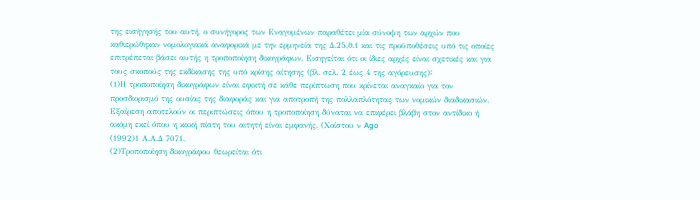της εισήγησής του αυτή, ο συνήγορος των Εναγομένων παραθέτει μία σύνοψη των αρχών που καθιερώθηκαν νομολογιακά αναφορικά με την ερμηνεία της Δ.25,θ.1 και τις προϋποθέσεις υπό τις οποίες επιτρέπεται βάσει αυτής η τροποποίηση δικογράφων. Εισηγείται ότι οι ίδιες αρχές είναι σχετικές και για τους σκοπούς της εκδίκασης της υπό κρίσης αίτησης (βλ. σελ. 2 έως 4 της αγόρευσης)꞉
(1)Η τροποποίηση δικογράφων είναι εφικτή σε κάθε περίπτωση που κρίνεται αναγκαίο για τον προσδιορισμό της ουσίας της διαφοράς και για αποτροπή της πολλαπλότητας των νομικών διαδικασιών. Εξαίρεση αποτελούν οι περιπτώσεις όπου η τροποποίηση δύναται να επιφέρει βλάβη στον αντίδικο ή ακόμη εκεί όπου η κακή πίστη του αιτητή είναι εμφανής. (Χοίστου ν Ago
(1992)1 Α.Α.Δ 7071.
(2)Τροποποίηση δικογράφου θεωρείται ότι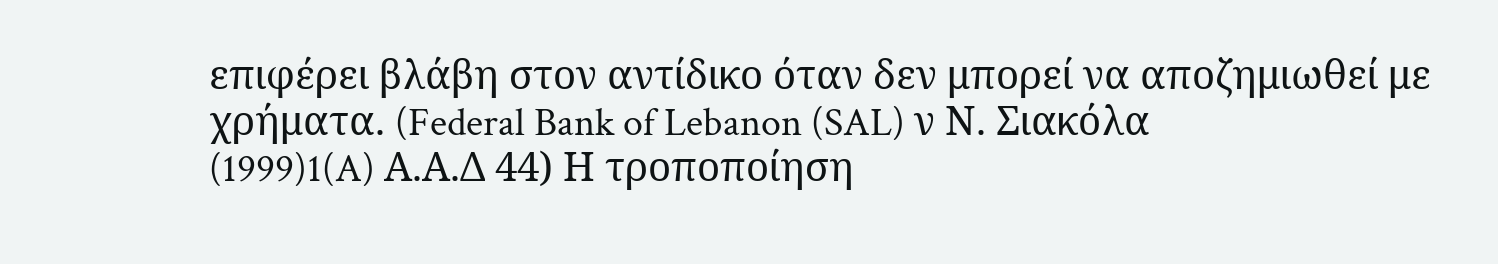επιφέρει βλάβη στον αντίδικο όταν δεν μπορεί να αποζημιωθεί με χρήματα. (Federal Bank of Lebanon (SAL) ν Ν. Σιακόλα
(1999)1(A) Α.Α.Δ 44) Η τροποποίηση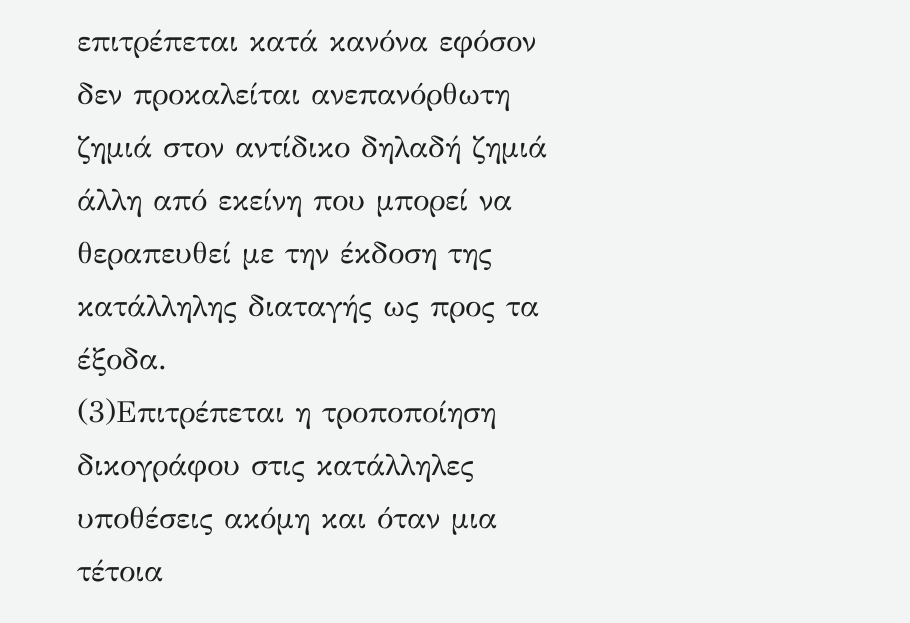επιτρέπεται κατά κανόνα εφόσον δεν προκαλείται ανεπανόρθωτη ζημιά στον αντίδικο δηλαδή ζημιά άλλη από εκείνη που μπορεί να θεραπευθεί με την έκδοση της κατάλληλης διαταγής ως προς τα έξοδα.
(3)Επιτρέπεται η τροποποίηση δικογράφου στις κατάλληλες υποθέσεις ακόμη και όταν μια τέτοια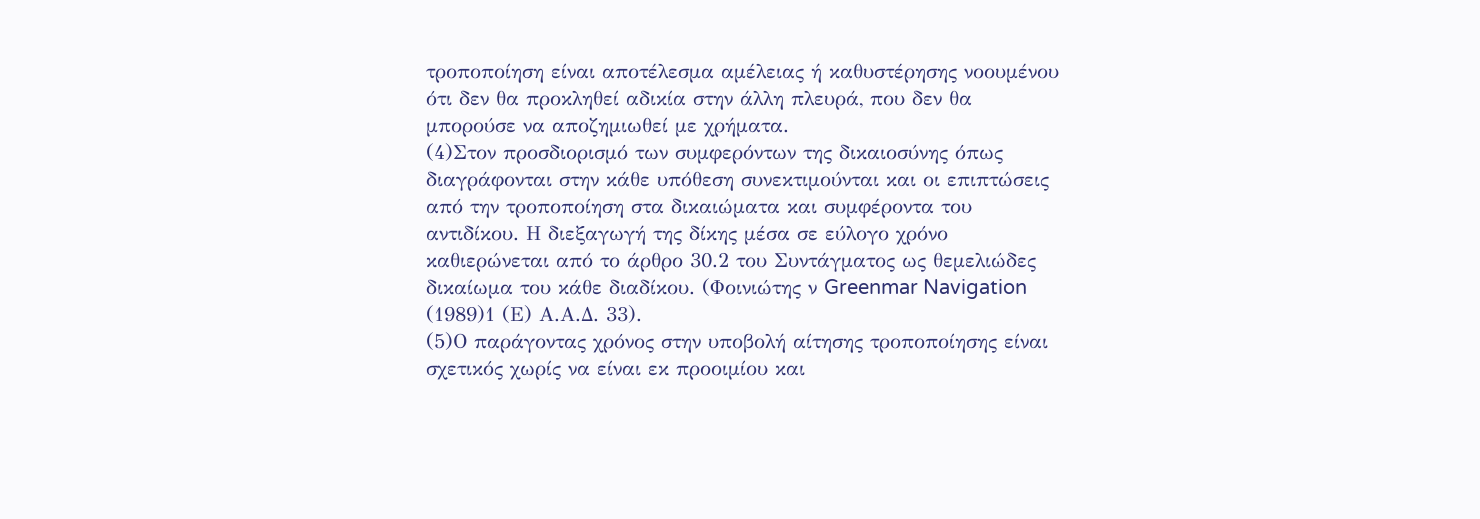τροποποίηση είναι αποτέλεσμα αμέλειας ή καθυστέρησης νοουμένου ότι δεν θα προκληθεί αδικία στην άλλη πλευρά, που δεν θα μπορούσε να αποζημιωθεί με χρήματα.
(4)Στον προσδιορισμό των συμφερόντων της δικαιοσύνης όπως διαγράφονται στην κάθε υπόθεση συνεκτιμούνται και οι επιπτώσεις από την τροποποίηση στα δικαιώματα και συμφέροντα του αντιδίκου. Η διεξαγωγή της δίκης μέσα σε εύλογο χρόνο καθιερώνεται από το άρθρο 30.2 του Συντάγματος ως θεμελιώδες δικαίωμα του κάθε διαδίκου. (Φοινιώτης ν Greenmar Navigation
(1989)1 (Ε) Α.Α.Δ. 33).
(5)Ο παράγοντας χρόνος στην υποβολή αίτησης τροποποίησης είναι σχετικός χωρίς να είναι εκ προοιμίου και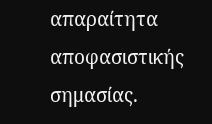απαραίτητα αποφασιστικής σημασίας.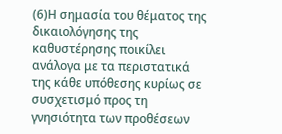(6)Η σημασία του θέματος της δικαιολόγησης της καθυστέρησης ποικίλει ανάλογα με τα περιστατικά της κάθε υπόθεσης κυρίως σε συσχετισμό προς τη γνησιότητα των προθέσεων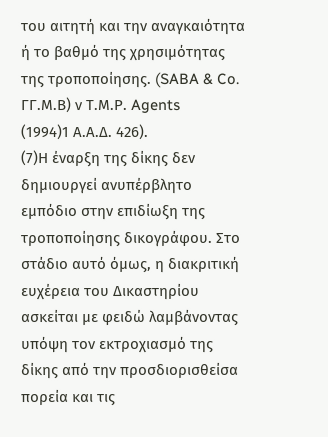του αιτητή και την αναγκαιότητα ή το βαθμό της χρησιμότητας της τροποποίησης. (SABA & Co. ΓΓ.Μ.Β) ν Τ.Μ.Ρ. Agents
(1994)1 Α.Α.Δ. 426).
(7)Η έναρξη της δίκης δεν δημιουργεί ανυπέρβλητο εμπόδιο στην επιδίωξη της τροποποίησης δικογράφου. Στο στάδιο αυτό όμως, η διακριτική ευχέρεια του Δικαστηρίου ασκείται με φειδώ λαμβάνοντας υπόψη τον εκτροχιασμό της δίκης από την προσδιορισθείσα πορεία και τις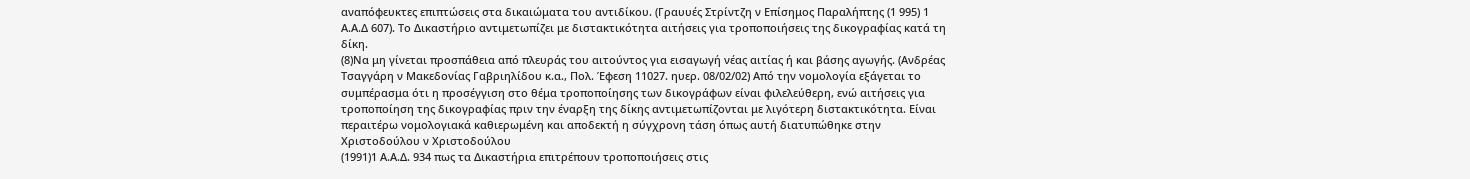αναπόφευκτες επιπτώσεις στα δικαιώματα του αντιδίκου. (Γραυυές Στρίντζη ν Επίσημος Παραλήπτης (1 995) 1 Α.Α.Δ 607). Το Δικαστήριο αντιμετωπίζει με διστακτικότητα αιτήσεις για τροποποιήσεις της δικογραφίας κατά τη δίκη.
(8)Να μη γίνεται προσπάθεια από πλευράς του αιτούντος για εισαγωγή νέας αιτίας ή και βάσης αγωγής. (Ανδρέας Τσαγγάρη ν Μακεδονίας Γαβριηλίδου κ.α., Πολ. Έφεση 11027. ηυερ. 08/02/02) Από την νομολογία εξάγεται το συμπέρασμα ότι η προσέγγιση στο θέμα τροποποίησης των δικογράφων είναι φιλελεύθερη, ενώ αιτήσεις για τροποποίηση της δικογραφίας πριν την έναρξη της δίκης αντιμετωπίζονται με λιγότερη διστακτικότητα. Είναι περαιτέρω νομολογιακά καθιερωμένη και αποδεκτή η σύγχρονη τάση όπως αυτή διατυπώθηκε στην Χριστοδούλου ν Χριστοδούλου
(1991)1 Α.Α.Δ. 934 πως τα Δικαστήρια επιτρέπουν τροποποιήσεις στις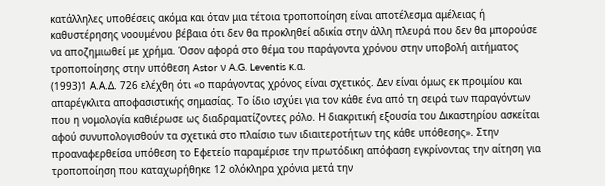κατάλληλες υποθέσεις ακόμα και όταν μια τέτοια τροποποίηση είναι αποτέλεσμα αμέλειας ή καθυστέρησης νοουμένου βέβαια ότι δεν θα προκληθεί αδικία στην άλλη πλευρά που δεν θα μπορούσε να αποζημιωθεί με χρήμα. Όσον αφορά στο θέμα του παράγοντα χρόνου στην υποβολή αιτήματος τροποποίησης στην υπόθεση Astor ν A.G. Leventis κ.α.
(1993)1 Α.Α.Δ. 726 ελέχθη ότι «ο παράγοντας χρόνος είναι σχετικός. Δεν είναι όμως εκ προιμίου και απαρέγκλιτα αποφασιστικής σημασίας. Το ίδιο ισχύει για τον κάθε ένα από τη σειρά των παραγόντων που η νομολογία καθιέρωσε ως διαδραματίζοντες ρόλο. Η διακριτική εξουσία του Δικαστηρίου ασκείται αφού συνυπολογισθούν τα σχετικά στο πλαίσιο των ιδιαιτεροτήτων της κάθε υπόθεσης». Στην προαναφερθείσα υπόθεση το Εφετείο παραμέρισε την πρωτόδικη απόφαση εγκρίνοντας την αίτηση για τροποποίηση που καταχωρήθηκε 12 ολόκληρα χρόνια μετά την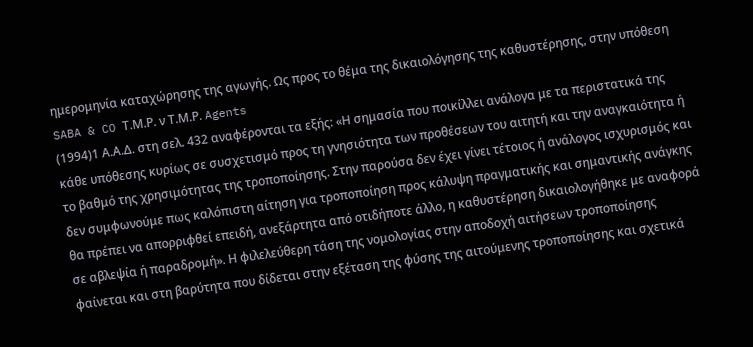ημερομηνία καταχώρησης της αγωγής. Ως προς το θέμα της δικαιολόγησης της καθυστέρησης, στην υπόθεση SABA & CO Τ.Μ.Ρ. ν Τ.Μ.Ρ. Agents
(1994)1 Α.Α.Δ. στη σελ. 432 αναφέρονται τα εξής: «Η σημασία που ποικίλλει ανάλογα με τα περιστατικά της κάθε υπόθεσης κυρίως σε συσχετισμό προς τη γνησιότητα των προθέσεων του αιτητή και την αναγκαιότητα ή το βαθμό της χρησιμότητας της τροποποίησης. Στην παρούσα δεν έχει γίνει τέτοιος ή ανάλογος ισχυρισμός και δεν συμφωνούμε πως καλόπιστη αίτηση για τροποποίηση προς κάλυψη πραγματικής και σημαντικής ανάγκης θα πρέπει να απορριφθεί επειδή, ανεξάρτητα από οτιδήποτε άλλο, η καθυστέρηση δικαιολογήθηκε με αναφορά σε αβλεψία ή παραδρομή». Η φιλελεύθερη τάση της νομολογίας στην αποδοχή αιτήσεων τροποποίησης φαίνεται και στη βαρύτητα που δίδεται στην εξέταση της φύσης της αιτούμενης τροποποίησης και σχετικά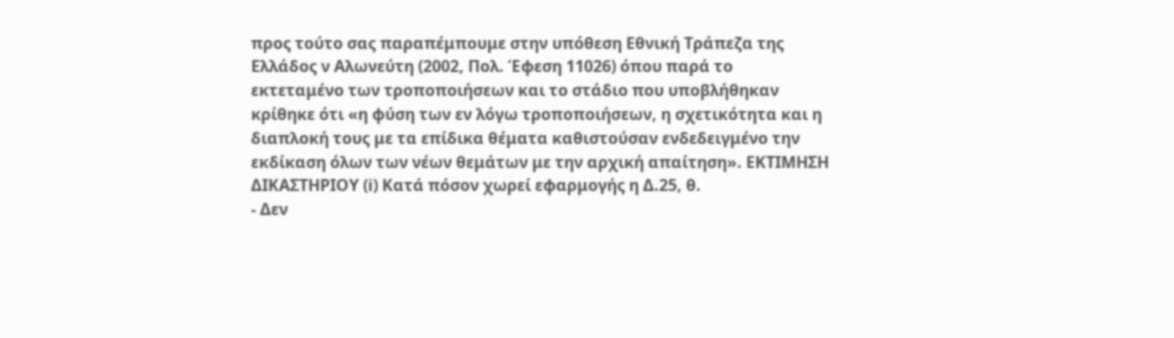προς τούτο σας παραπέμπουμε στην υπόθεση Εθνική Τράπεζα της Ελλάδος ν Αλωνεύτη (2002, Πολ. Έφεση 11026) όπου παρά το εκτεταμένο των τροποποιήσεων και το στάδιο που υποβλήθηκαν κρίθηκε ότι «η φύση των εν λόγω τροποποιήσεων, η σχετικότητα και η διαπλοκή τους με τα επίδικα θέματα καθιστούσαν ενδεδειγμένο την εκδίκαση όλων των νέων θεμάτων με την αρχική απαίτηση». ΕΚΤΙΜΗΣΗ ΔΙΚΑΣΤΗΡΙΟΥ (i) Κατά πόσον χωρεί εφαρμογής η Δ.25, θ.
- Δεν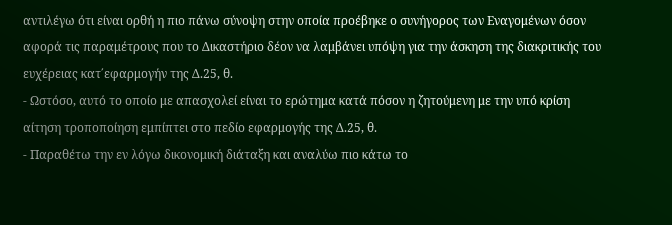αντιλέγω ότι είναι ορθή η πιο πάνω σύνοψη στην οποία προέβηκε ο συνήγορος των Εναγομένων όσον αφορά τις παραμέτρους που το Δικαστήριο δέον να λαμβάνει υπόψη για την άσκηση της διακριτικής του ευχέρειας κατ΄εφαρμογήν της Δ.25, θ.
- Ωστόσο, αυτό το οποίο με απασχολεί είναι το ερώτημα κατά πόσον η ζητούμενη με την υπό κρίση αίτηση τροποποίηση εμπίπτει στο πεδίο εφαρμογής της Δ.25, θ.
- Παραθέτω την εν λόγω δικονομική διάταξη και αναλύω πιο κάτω το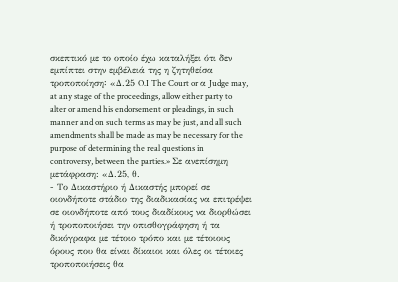σκεπτικό με το οποίο έχω καταλήξει ότι δεν εμπίπτει στην εμβέλειά της η ζητηθείσα τροποποίηση꞉ «Δ.25 O.I The Court or α Judge may, at any stage of the proceedings, allow either party to alter or amend his endorsement or pleadings, in such manner and on such terms as may be just, and all such amendments shall be made as may be necessary for the purpose of determining the real questions in controversy, between the parties.» Σε ανεπίσημη μετάφραση: «Δ.25, θ.
- Το Δικαστήριο ή Δικαστής μπορεί σε οιονδήποτε στάδιο της διαδικασίας να επιτρέψει σε οιονδήποτε από τους διαδίκους να διορθώσει ή τροποποιήσει την οπισθογράφηση ή τα δικόγραφα με τέτοιο τρόπο και με τέτοιους όρους που θα είναι δίκαιοι και όλες οι τέτοιες τροποποιήσεις θα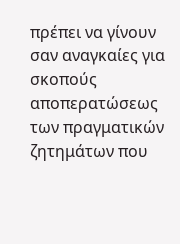πρέπει να γίνουν σαν αναγκαίες για σκοπούς αποπερατώσεως των πραγματικών ζητημάτων που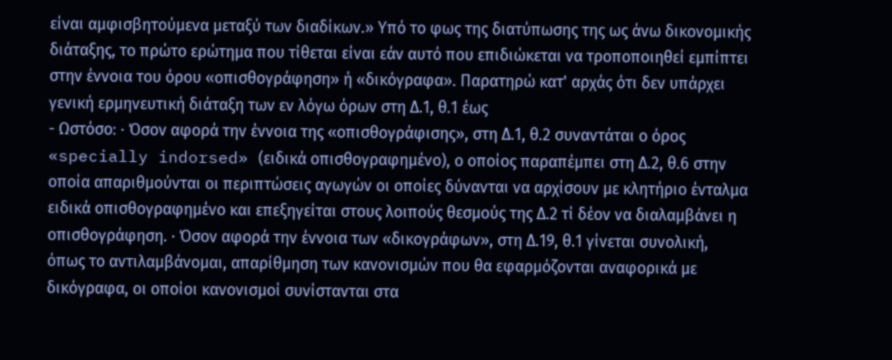είναι αμφισβητούμενα μεταξύ των διαδίκων.» Υπό το φως της διατύπωσης της ως άνω δικονομικής διάταξης, το πρώτο ερώτημα που τίθεται είναι εάν αυτό που επιδιώκεται να τροποποιηθεί εμπίπτει στην έννοια του όρου «οπισθογράφηση» ή «δικόγραφα». Παρατηρώ κατ' αρχάς ότι δεν υπάρχει γενική ερμηνευτική διάταξη των εν λόγω όρων στη Δ.1, θ.1 έως
- Ωστόσο꞉ · Όσον αφορά την έννοια της «οπισθογράφισης», στη Δ.1, θ.2 συναντάται ο όρος «specially indorsed» (ειδικά οπισθογραφημένο), ο οποίος παραπέμπει στη Δ.2, θ.6 στην οποία απαριθμούνται οι περιπτώσεις αγωγών οι οποίες δύνανται να αρχίσουν με κλητήριο ένταλμα ειδικά οπισθογραφημένο και επεξηγείται στους λοιπούς θεσμούς της Δ.2 τί δέον να διαλαμβάνει η οπισθογράφηση. · Όσον αφορά την έννοια των «δικογράφων», στη Δ.19, θ.1 γίνεται συνολική, όπως το αντιλαμβάνομαι, απαρίθμηση των κανονισμών που θα εφαρμόζονται αναφορικά με δικόγραφα, οι οποίοι κανονισμοί συνίστανται στα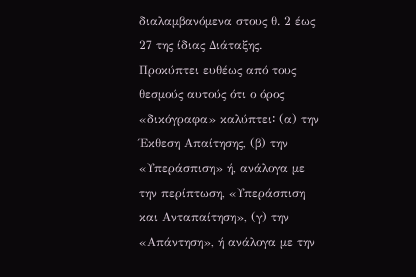διαλαμβανόμενα στους θ. 2 έως 27 της ίδιας Διάταξης. Προκύπτει ευθέως από τους θεσμούς αυτούς ότι ο όρος «δικόγραφα» καλύπτει꞉ (α) την Έκθεση Απαίτησης, (β) την «Υπεράσπιση» ή, ανάλογα με την περίπτωση, «Υπεράσπιση και Ανταπαίτηση», (γ) την «Απάντηση», ή ανάλογα με την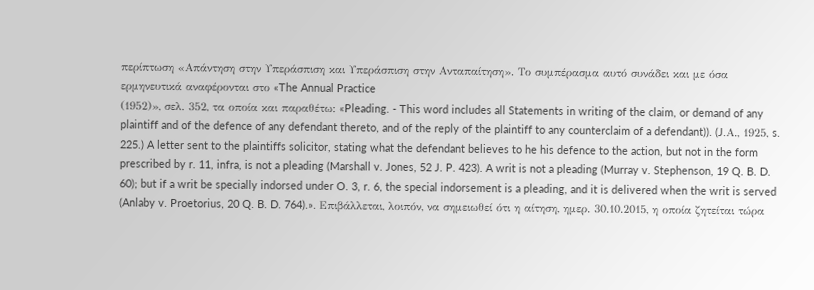περίπτωση «Απάντηση στην Υπεράσπιση και Υπεράσπιση στην Ανταπαίτηση». Το συμπέρασμα αυτό συνάδει και με όσα ερμηνευτικά αναφέρονται στο «The Annual Practice
(1952)», σελ. 352, τα οποία και παραθέτω: «Pleading. - This word includes all Statements in writing of the claim, or demand of any plaintiff and of the defence of any defendant thereto, and of the reply of the plaintiff to any counterclaim of a defendant)). (J.Α., 1925, s. 225.) A letter sent to the plaintiffs solicitor, stating what the defendant believes to he his defence to the action, but not in the form prescribed by r. 11, infra, is not a pleading (Marshall v. Jones, 52 J. P. 423). A writ is not a pleading (Murray v. Stephenson, 19 Q. B. D. 60); but if a writ be specially indorsed under O. 3, r. 6, the special indorsement is a pleading, and it is delivered when the writ is served (Anlaby v. Proetorius, 20 Q. B. D. 764).». Επιβάλλεται, λοιπόν, να σημειωθεί ότι η αίτηση, ημερ. 30.10.2015, η οποία ζητείται τώρα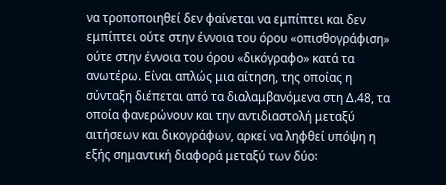να τροποποιηθεί δεν φαίνεται να εμπίπτει και δεν εμπίπτει ούτε στην έννοια του όρου «οπισθογράφιση» ούτε στην έννοια του όρου «δικόγραφο» κατά τα ανωτέρω. Είναι απλώς μια αίτηση, της οποίας η σύνταξη διέπεται από τα διαλαμβανόμενα στη Δ.48, τα οποία φανερώνουν και την αντιδιαστολή μεταξύ αιτήσεων και δικογράφων, αρκεί να ληφθεί υπόψη η εξής σημαντική διαφορά μεταξύ των δύο꞉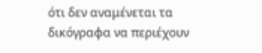ότι δεν αναμένεται τα δικόγραφα να περιέχουν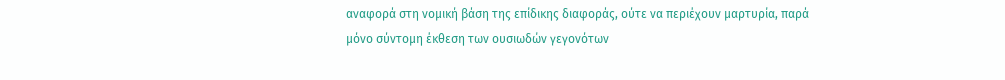αναφορά στη νομική βάση της επίδικης διαφοράς, ούτε να περιέχουν μαρτυρία, παρά μόνο σύντομη έκθεση των ουσιωδών γεγονότων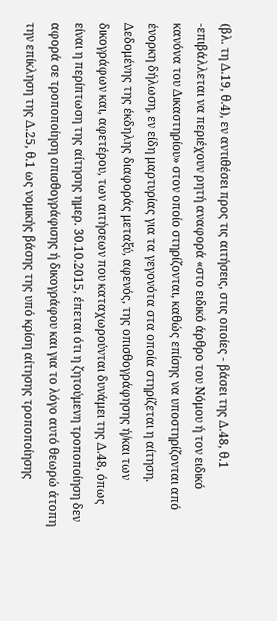(βλ. τη Δ.19, θ.4), εν αντιθέσει προς τις αιτήσεις, στις οποίες - βάσει της Δ.48, θ.1 -επιβάλλεται να περιέχουν ρητή αναφορά «στο ειδικό άρθρο του Νόμου ή τον ειδικό κανόνα του Δικαστηρίου» στον οποίο στηρίζονται, καθώς επίσης να υποστηρίζονται από ένορκη δήλωση, εν είδη μαρτυρίας για τα γεγονότα στα οποία στηρίζεται η αίτηση. Δεδομένης της έκδηλης διαφοράς μεταξύ, αφενός, της οπισθογράφησης ή/και των δικογράφων και, αφετέρου, των αιτήσεων που καταχωρούνται δυνάμει της Δ.48, όπως είναι η περίπτωση της αίτησης ημερ. 30.10.2015, έπεται ότι η ζητούμενη τροποποίηση δεν αφορά σε τροποποίηση οπισθογράφισης ή δικογράφου και για το λόγο αυτό θεωρώ άτοπη την επίκληση της Δ.25, θ.1 ως νομικής βάσης της υπό κρίση αίτησης τροποποίησης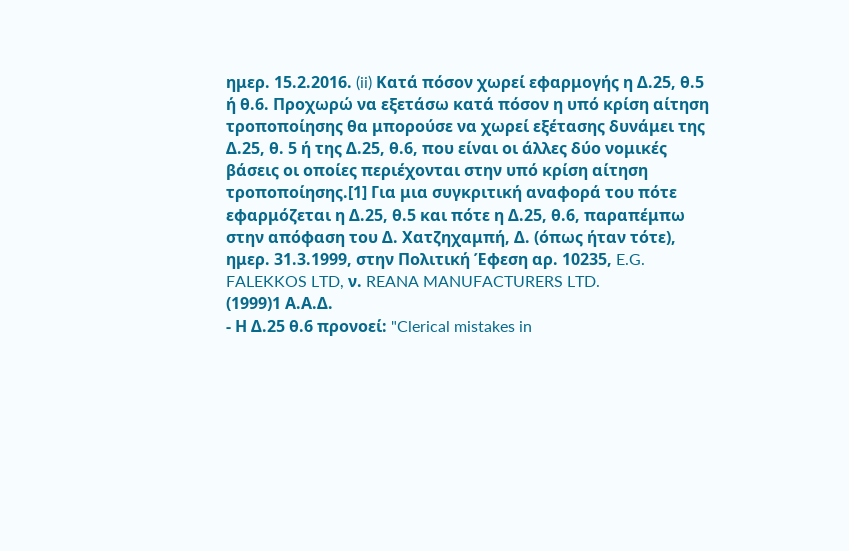ημερ. 15.2.2016. (ii) Κατά πόσον χωρεί εφαρμογής η Δ.25, θ.5 ή θ.6. Προχωρώ να εξετάσω κατά πόσον η υπό κρίση αίτηση τροποποίησης θα μπορούσε να χωρεί εξέτασης δυνάμει της Δ.25, θ. 5 ή της Δ.25, θ.6, που είναι οι άλλες δύο νομικές βάσεις οι οποίες περιέχονται στην υπό κρίση αίτηση τροποποίησης.[1] Για μια συγκριτική αναφορά του πότε εφαρμόζεται η Δ.25, θ.5 και πότε η Δ.25, θ.6, παραπέμπω στην απόφαση του Δ. Χατζηχαμπή, Δ. (όπως ήταν τότε), ημερ. 31.3.1999, στην Πολιτική Έφεση αρ. 10235, E.G. FALEKKOS LTD, ν. REANA MANUFACTURERS LTD.
(1999)1 Α.Α.Δ.
- Η Δ.25 θ.6 προνοεί: "Clerical mistakes in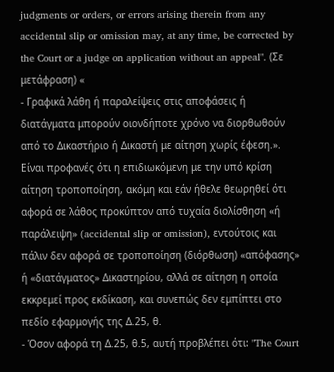judgments or orders, or errors arising therein from any accidental slip or omission may, at any time, be corrected by the Court or a judge on application without an appeal". (Σε μετάφραση) «
- Γραφικά λάθη ή παραλείψεις στις αποφάσεις ή διατάγματα μπορούν οιονδήποτε χρόνο να διορθωθούν από το Δικαστήριο ή Δικαστή με αίτηση χωρίς έφεση.». Είναι προφανές ότι η επιδιωκόμενη με την υπό κρίση αίτηση τροποποίηση, ακόμη και εάν ήθελε θεωρηθεί ότι αφορά σε λάθος προκύπτον από τυχαία διολίσθηση «ή παράλειψη» (accidental slip or omission), εντούτοις και πάλιν δεν αφορά σε τροποποίηση (διόρθωση) «απόφασης» ή «διατάγματος» Δικαστηρίου, αλλά σε αίτηση η οποία εκκρεμεί προς εκδίκαση, και συνεπώς δεν εμπίπτει στο πεδίο εφαρμογής της Δ.25, θ.
- Όσον αφορά τη Δ.25, θ.5, αυτή προβλέπει ότι꞉ "The Court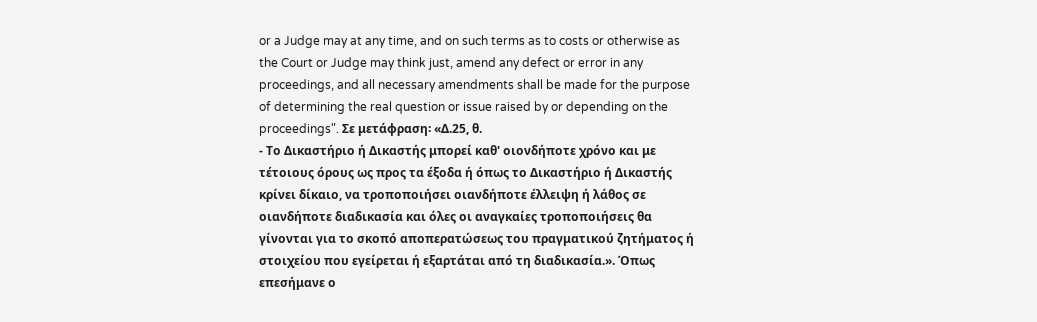or a Judge may at any time, and on such terms as to costs or otherwise as the Court or Judge may think just, amend any defect or error in any proceedings, and all necessary amendments shall be made for the purpose of determining the real question or issue raised by or depending on the proceedings". Σε μετάφραση꞉ «Δ.25, θ.
- Το Δικαστήριο ή Δικαστής μπορεί καθ' οιονδήποτε χρόνο και με τέτοιους όρους ως προς τα έξοδα ή όπως το Δικαστήριο ή Δικαστής κρίνει δίκαιο, να τροποποιήσει οιανδήποτε έλλειψη ή λάθος σε οιανδήποτε διαδικασία και όλες οι αναγκαίες τροποποιήσεις θα γίνονται για το σκοπό αποπερατώσεως του πραγματικού ζητήματος ή στοιχείου που εγείρεται ή εξαρτάται από τη διαδικασία.». Όπως επεσήμανε ο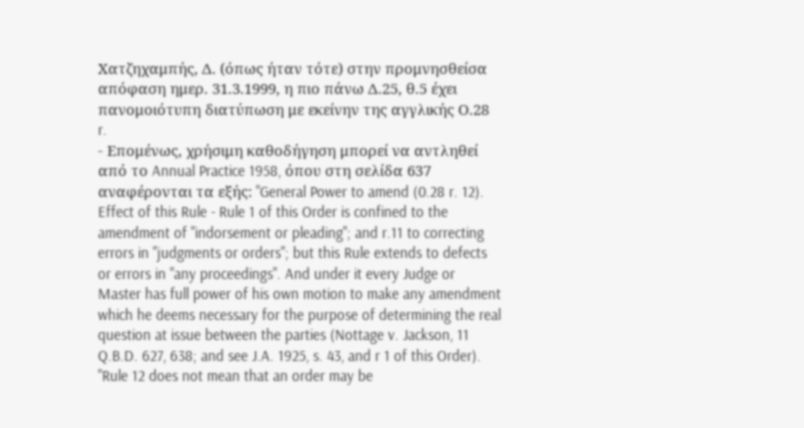Χατζηχαμπής, Δ. (όπως ήταν τότε) στην προμνησθείσα απόφαση ημερ. 31.3.1999, η πιο πάνω Δ.25, θ.5 έχει πανομοιότυπη διατύπωση με εκείνην της αγγλικής Ο.28 r.
- Επομένως, χρήσιμη καθοδήγηση μπορεί να αντληθεί από το Annual Practice 1958, όπου στη σελίδα 637 αναφέρονται τα εξής: "General Power to amend (0.28 r. 12). Effect of this Rule - Rule 1 of this Order is confined to the amendment of "indorsement or pleading"; and r.11 to correcting errors in "judgments or orders"; but this Rule extends to defects or errors in "any proceedings". And under it every Judge or Master has full power of his own motion to make any amendment which he deems necessary for the purpose of determining the real question at issue between the parties (Nottage v. Jackson, 11 Q.B.D. 627, 638; and see J.A. 1925, s. 43, and r 1 of this Order). "Rule 12 does not mean that an order may be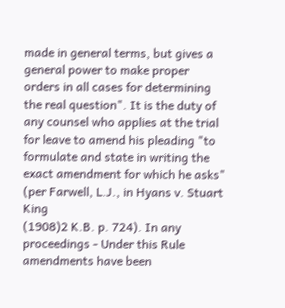made in general terms, but gives a general power to make proper orders in all cases for determining the real question". It is the duty of any counsel who applies at the trial for leave to amend his pleading "to formulate and state in writing the exact amendment for which he asks" (per Farwell, L.J., in Hyans v. Stuart King
(1908)2 K.B. p. 724). In any proceedings - Under this Rule amendments have been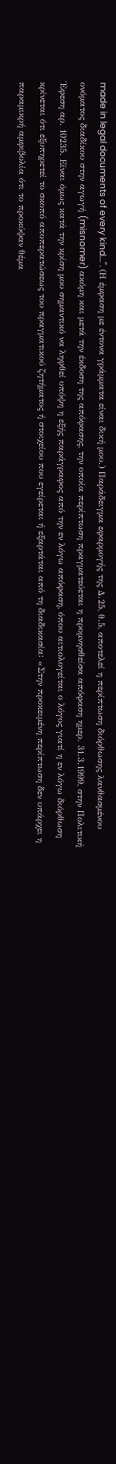made in legal documents of every kind...". (Η έμφαση με έντονα γράμματα είναι δική μου.) Παράδειγμα εφαρμογής της Δ.25, θ.5, αποτελεί η περίπτωση διόρθωσης λανθασμένου ονόματος διαδίκου στην αγωγή (misnomer) ακόμη και μετά την έκδοση της απόφασης, την οποία περίπτωση πραγματεύεται η προμνησθείσα απόφαση ημερ. 31.3.1999, στην Πολιτική Έφεση αρ. 10235. Είναι όμως κατά την κρίση μου σημαντικό να ληφθεί υπόψη η εξής παράγραφος από την εν λόγω απόφαση, όπου αιτιολογείται ο λόγος γιατί η εν λόγω διόρθωση κρίνεται ότι εξυπηρετεί το σκοπό αποπερατώσεως του πραγματικού ζητήματος ή στοιχείου που εγείρεται ή εξαρτάται από τη διαδικασία꞉ «Στην προκειμένη περίπτωση δεν υπάρχει η παραμικρή αμφιβολία ότι το προκύψαν θέμα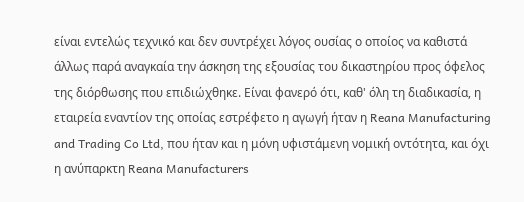είναι εντελώς τεχνικό και δεν συντρέχει λόγος ουσίας ο οποίος να καθιστά άλλως παρά αναγκαία την άσκηση της εξουσίας του δικαστηρίου προς όφελος της διόρθωσης που επιδιώχθηκε. Είναι φανερό ότι, καθ' όλη τη διαδικασία, η εταιρεία εναντίον της οποίας εστρέφετο η αγωγή ήταν η Reana Manufacturing and Trading Co Ltd, που ήταν και η μόνη υφιστάμενη νομική οντότητα, και όχι η ανύπαρκτη Reana Manufacturers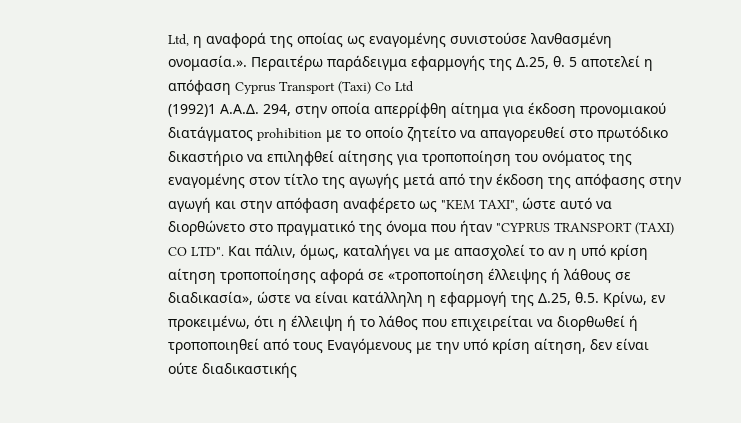Ltd, η αναφορά της οποίας ως εναγομένης συνιστούσε λανθασμένη ονομασία.». Περαιτέρω παράδειγμα εφαρμογής της Δ.25, θ. 5 αποτελεί η απόφαση Cyprus Transport (Taxi) Co Ltd
(1992)1 Α.Α.Δ. 294, στην οποία απερρίφθη αίτημα για έκδοση προνομιακού διατάγματος prohibition με το οποίο ζητείτο να απαγορευθεί στο πρωτόδικο δικαστήριο να επιληφθεί αίτησης για τροποποίηση του ονόματος της εναγομένης στον τίτλο της αγωγής μετά από την έκδοση της απόφασης στην αγωγή και στην απόφαση αναφέρετο ως "KEM TAXI", ώστε αυτό να διορθώνετο στο πραγματικό της όνομα που ήταν "CYPRUS TRANSPORT (TAXI) CO LTD". Και πάλιν, όμως, καταλήγει να με απασχολεί το αν η υπό κρίση αίτηση τροποποίησης αφορά σε «τροποποίηση έλλειψης ή λάθους σε διαδικασία», ώστε να είναι κατάλληλη η εφαρμογή της Δ.25, θ.5. Κρίνω, εν προκειμένω, ότι η έλλειψη ή το λάθος που επιχειρείται να διορθωθεί ή τροποποιηθεί από τους Εναγόμενους με την υπό κρίση αίτηση, δεν είναι ούτε διαδικαστικής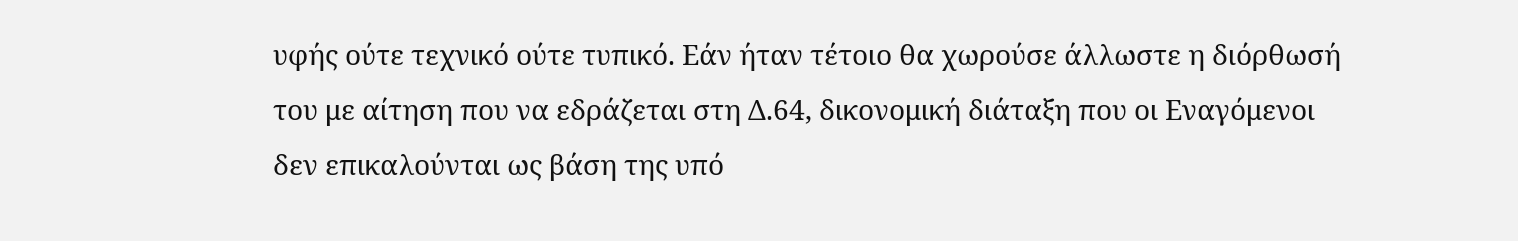υφής ούτε τεχνικό ούτε τυπικό. Εάν ήταν τέτοιο θα χωρούσε άλλωστε η διόρθωσή του με αίτηση που να εδράζεται στη Δ.64, δικονομική διάταξη που οι Εναγόμενοι δεν επικαλούνται ως βάση της υπό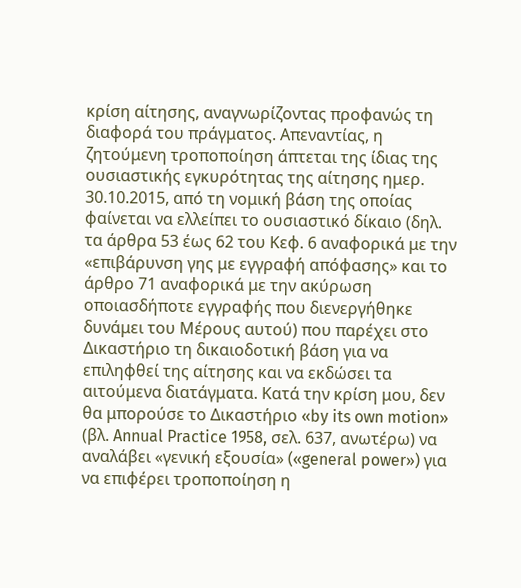κρίση αίτησης, αναγνωρίζοντας προφανώς τη διαφορά του πράγματος. Απεναντίας, η ζητούμενη τροποποίηση άπτεται της ίδιας της ουσιαστικής εγκυρότητας της αίτησης ημερ. 30.10.2015, από τη νομική βάση της οποίας φαίνεται να ελλείπει το ουσιαστικό δίκαιο (δηλ. τα άρθρα 53 έως 62 του Κεφ. 6 αναφορικά με την «επιβάρυνση γης με εγγραφή απόφασης» και το άρθρο 71 αναφορικά με την ακύρωση οποιασδήποτε εγγραφής που διενεργήθηκε δυνάμει του Μέρους αυτού) που παρέχει στο Δικαστήριο τη δικαιοδοτική βάση για να επιληφθεί της αίτησης και να εκδώσει τα αιτούμενα διατάγματα. Κατά την κρίση μου, δεν θα μπορούσε το Δικαστήριο «by its own motion» (βλ. Annual Practice 1958, σελ. 637, ανωτέρω) να αναλάβει «γενική εξουσία» («general power») για να επιφέρει τροποποίηση η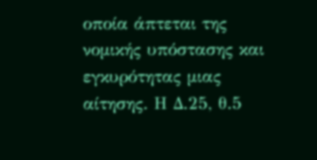οποία άπτεται της νομικής υπόστασης και εγκυρότητας μιας αίτησης. Η Δ.25, θ.5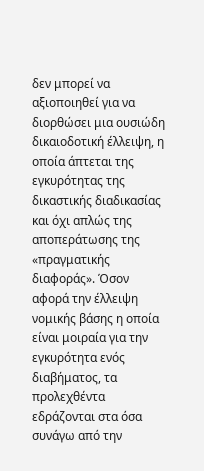δεν μπορεί να αξιοποιηθεί για να διορθώσει μια ουσιώδη δικαιοδοτική έλλειψη, η οποία άπτεται της εγκυρότητας της δικαστικής διαδικασίας και όχι απλώς της αποπεράτωσης της «πραγματικής διαφοράς». Όσον αφορά την έλλειψη νομικής βάσης η οποία είναι μοιραία για την εγκυρότητα ενός διαβήματος, τα προλεχθέντα εδράζονται στα όσα συνάγω από την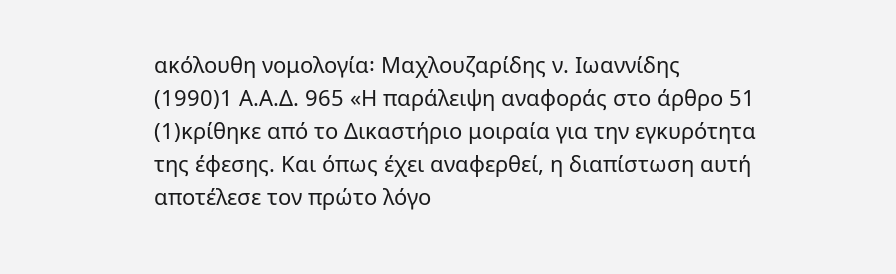ακόλουθη νομολογία꞉ Μαχλουζαρίδης ν. Ιωαννίδης
(1990)1 Α.Α.Δ. 965 «Η παράλειψη αναφοράς στο άρθρο 51
(1)κρίθηκε από το Δικαστήριο μοιραία για την εγκυρότητα της έφεσης. Και όπως έχει αναφερθεί, η διαπίστωση αυτή αποτέλεσε τον πρώτο λόγο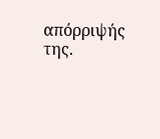απόρριψής της.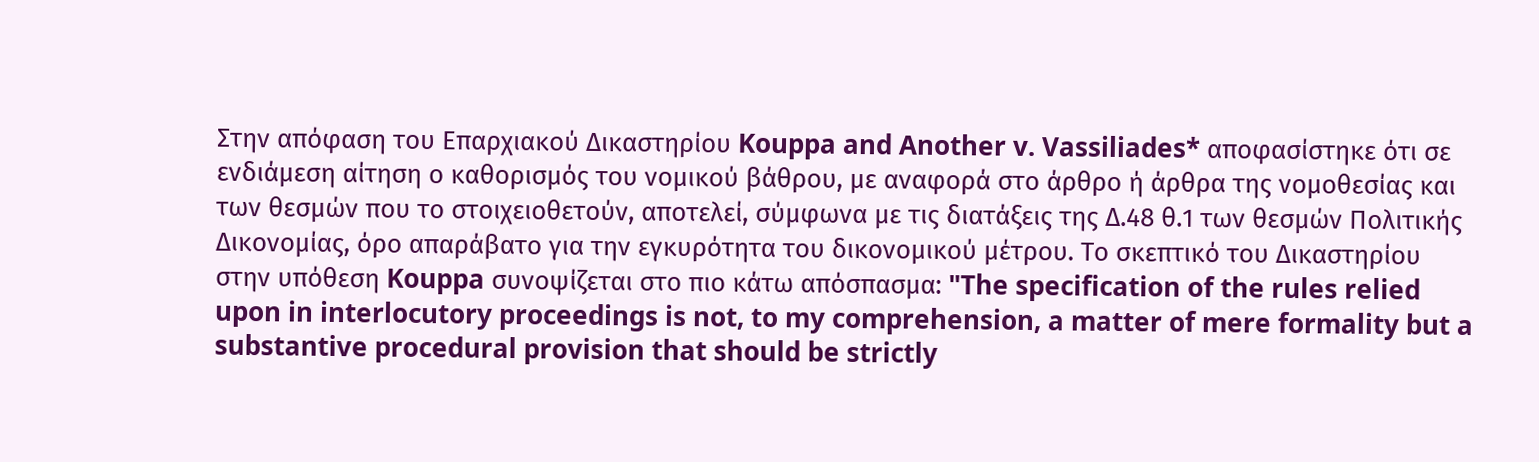Στην απόφαση του Επαρχιακού Δικαστηρίου Kouppa and Another v. Vassiliades* αποφασίστηκε ότι σε ενδιάμεση αίτηση ο καθορισμός του νομικού βάθρου, με αναφορά στο άρθρο ή άρθρα της νομοθεσίας και των θεσμών που το στοιχειοθετούν, αποτελεί, σύμφωνα με τις διατάξεις της Δ.48 θ.1 των θεσμών Πολιτικής Δικονομίας, όρο απαράβατο για την εγκυρότητα του δικονομικού μέτρου. Το σκεπτικό του Δικαστηρίου στην υπόθεση Kouppa συνοψίζεται στο πιο κάτω απόσπασμα: "The specification of the rules relied upon in interlocutory proceedings is not, to my comprehension, a matter of mere formality but a substantive procedural provision that should be strictly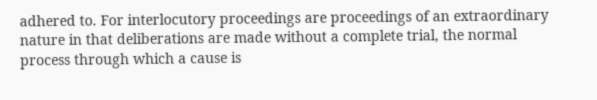adhered to. For interlocutory proceedings are proceedings of an extraordinary nature in that deliberations are made without a complete trial, the normal process through which a cause is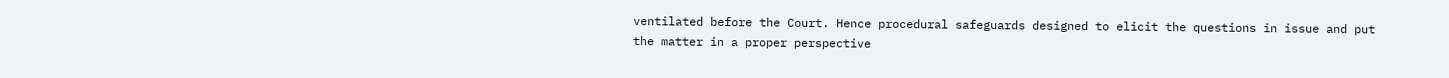ventilated before the Court. Hence procedural safeguards designed to elicit the questions in issue and put the matter in a proper perspective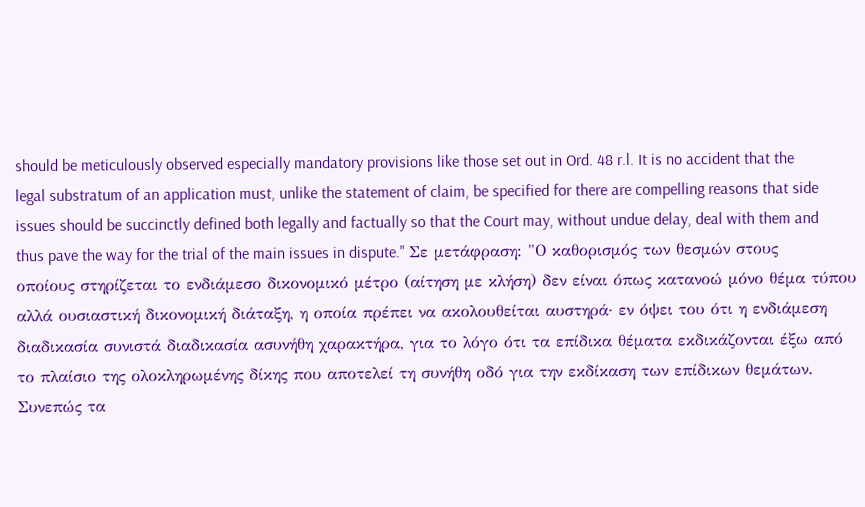should be meticulously observed especially mandatory provisions like those set out in Ord. 48 r.l. It is no accident that the legal substratum of an application must, unlike the statement of claim, be specified for there are compelling reasons that side issues should be succinctly defined both legally and factually so that the Court may, without undue delay, deal with them and thus pave the way for the trial of the main issues in dispute." Σε μετάφραση: "Ο καθορισμός των θεσμών στους οποίους στηρίζεται το ενδιάμεσο δικονομικό μέτρο (αίτηση με κλήση) δεν είναι όπως κατανοώ μόνο θέμα τύπου αλλά ουσιαστική δικονομική διάταξη, η οποία πρέπει να ακολουθείται αυστηρά· εν όψει του ότι η ενδιάμεση διαδικασία συνιστά διαδικασία ασυνήθη χαρακτήρα, για το λόγο ότι τα επίδικα θέματα εκδικάζονται έξω από το πλαίσιο της ολοκληρωμένης δίκης που αποτελεί τη συνήθη οδό για την εκδίκαση των επίδικων θεμάτων. Συνεπώς τα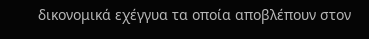δικονομικά εχέγγυα τα οποία αποβλέπουν στον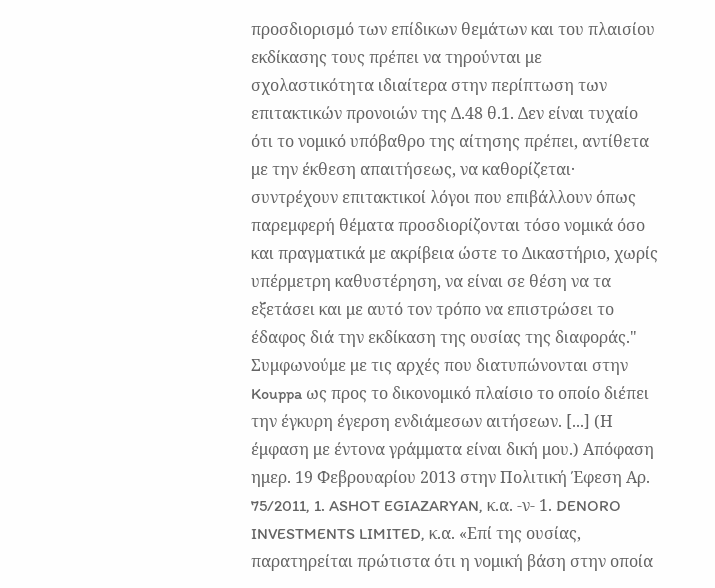προσδιορισμό των επίδικων θεμάτων και του πλαισίου εκδίκασης τους πρέπει να τηρούνται με σχολαστικότητα ιδιαίτερα στην περίπτωση των επιτακτικών προνοιών της Δ.48 θ.1. Δεν είναι τυχαίο ότι το νομικό υπόβαθρο της αίτησης πρέπει, αντίθετα με την έκθεση απαιτήσεως, να καθορίζεται· συντρέχουν επιτακτικοί λόγοι που επιβάλλουν όπως παρεμφερή θέματα προσδιορίζονται τόσο νομικά όσο και πραγματικά με ακρίβεια ώστε το Δικαστήριο, χωρίς υπέρμετρη καθυστέρηση, να είναι σε θέση να τα εξετάσει και με αυτό τον τρόπο να επιστρώσει το έδαφος διά την εκδίκαση της ουσίας της διαφοράς." Συμφωνούμε με τις αρχές που διατυπώνονται στην Kouppa ως προς το δικονομικό πλαίσιο το οποίο διέπει την έγκυρη έγερση ενδιάμεσων αιτήσεων. [...] (Η έμφαση με έντονα γράμματα είναι δική μου.) Απόφαση ημερ. 19 Φεβρουαρίου 2013 στην Πολιτική Έφεση Αρ. 75/2011, 1. ASHOT EGIAZARYAN, κ.α. -ν- 1. DENORO INVESTMENTS LIMITED, κ.α. «Επί της ουσίας, παρατηρείται πρώτιστα ότι η νομική βάση στην οποία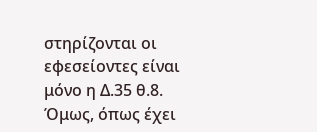στηρίζονται οι εφεσείοντες είναι μόνο η Δ.35 θ.8. Όμως, όπως έχει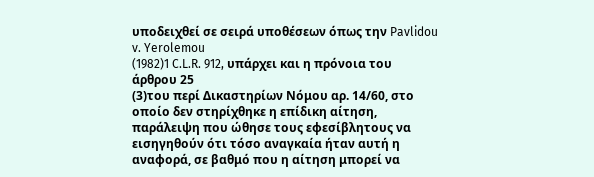υποδειχθεί σε σειρά υποθέσεων όπως την Pavlidou v. Yerolemou
(1982)1 C.L.R. 912, υπάρχει και η πρόνοια του άρθρου 25
(3)του περί Δικαστηρίων Νόμου αρ. 14/60, στο οποίο δεν στηρίχθηκε η επίδικη αίτηση, παράλειψη που ώθησε τους εφεσίβλητους να εισηγηθούν ότι τόσο αναγκαία ήταν αυτή η αναφορά, σε βαθμό που η αίτηση μπορεί να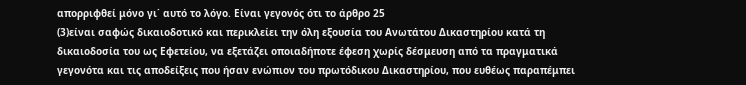απορριφθεί μόνο γι΄ αυτό το λόγο. Είναι γεγονός ότι το άρθρο 25
(3)είναι σαφώς δικαιοδοτικό και περικλείει την όλη εξουσία του Ανωτάτου Δικαστηρίου κατά τη δικαιοδοσία του ως Εφετείου, να εξετάζει οποιαδήποτε έφεση χωρίς δέσμευση από τα πραγματικά γεγονότα και τις αποδείξεις που ήσαν ενώπιον του πρωτόδικου Δικαστηρίου, που ευθέως παραπέμπει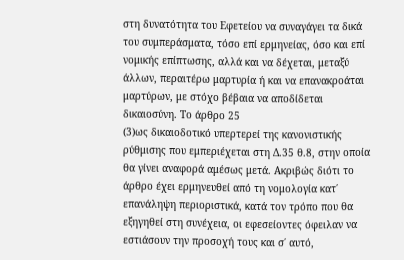στη δυνατότητα του Εφετείου να συναγάγει τα δικά του συμπεράσματα, τόσο επί ερμηνείας, όσο και επί νομικής επίπτωσης, αλλά και να δέχεται, μεταξύ άλλων, περαιτέρω μαρτυρία ή και να επανακροάται μαρτύρων, με στόχο βέβαια να αποδίδεται δικαιοσύνη. Το άρθρο 25
(3)ως δικαιοδοτικό υπερτερεί της κανονιστικής ρύθμισης που εμπεριέχεται στη Δ.35 θ.8, στην οποία θα γίνει αναφορά αμέσως μετά. Ακριβώς διότι το άρθρο έχει ερμηνευθεί από τη νομολογία κατ΄ επανάληψη περιοριστικά, κατά τον τρόπο που θα εξηγηθεί στη συνέχεια, οι εφεσείοντες όφειλαν να εστιάσουν την προσοχή τους και σ΄ αυτό,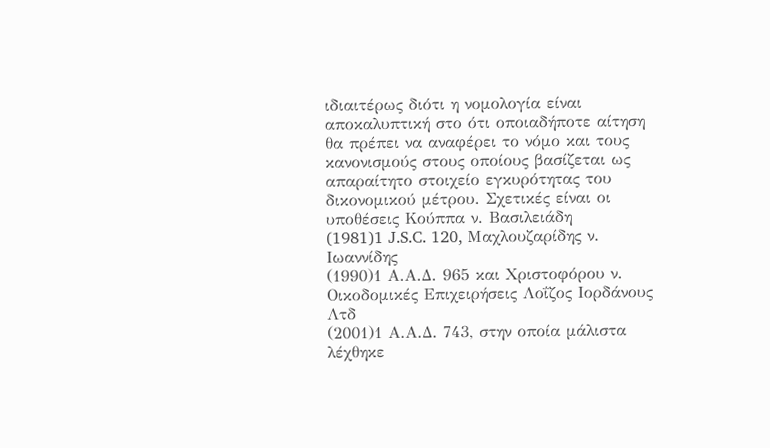ιδιαιτέρως διότι η νομολογία είναι αποκαλυπτική στο ότι οποιαδήποτε αίτηση θα πρέπει να αναφέρει το νόμο και τους κανονισμούς στους οποίους βασίζεται ως απαραίτητο στοιχείο εγκυρότητας του δικονομικού μέτρου. Σχετικές είναι οι υποθέσεις Κούππα ν. Βασιλειάδη
(1981)1 J.S.C. 120, Μαχλουζαρίδης ν. Ιωαννίδης
(1990)1 Α.Α.Δ. 965 και Χριστοφόρου ν. Οικοδομικές Επιχειρήσεις Λοΐζος Ιορδάνους Λτδ
(2001)1 Α.Α.Δ. 743, στην οποία μάλιστα λέχθηκε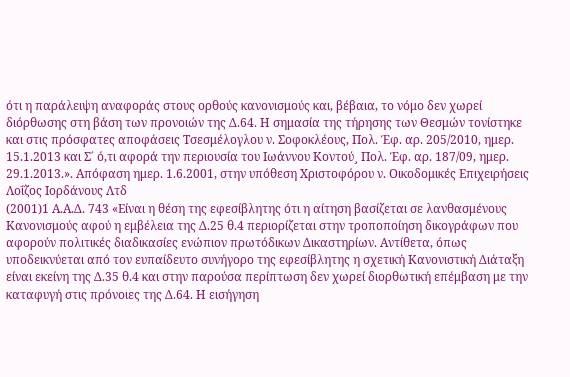ότι η παράλειψη αναφοράς στους ορθούς κανονισμούς και, βέβαια, το νόμο δεν χωρεί διόρθωσης στη βάση των προνοιών της Δ.64. Η σημασία της τήρησης των Θεσμών τονίστηκε και στις πρόσφατες αποφάσεις Τσεσμέλογλου ν. Σοφοκλέους, Πολ. Έφ. αρ. 205/2010, ημερ. 15.1.2013 και Σ΄ ό,τι αφορά την περιουσία του Ιωάννου Κοντού¸ Πολ. Έφ. αρ. 187/09, ημερ. 29.1.2013.». Απόφαση ημερ. 1.6.2001, στην υπόθεση Χριστοφόρου ν. Οικοδομικές Επιχειρήσεις Λοΐζος Ιορδάνους Λτδ
(2001)1 Α.Α.Δ. 743 «Είναι η θέση της εφεσίβλητης ότι η αίτηση βασίζεται σε λανθασμένους Κανονισμούς αφού η εμβέλεια της Δ.25 θ.4 περιορίζεται στην τροποποίηση δικογράφων που αφορούν πολιτικές διαδικασίες ενώπιον πρωτόδικων Δικαστηρίων. Αντίθετα, όπως υποδεικνύεται από τον ευπαίδευτο συνήγορο της εφεσίβλητης η σχετική Κανονιστική Διάταξη είναι εκείνη της Δ.35 θ.4 και στην παρούσα περίπτωση δεν χωρεί διορθωτική επέμβαση με την καταφυγή στις πρόνοιες της Δ.64. Η εισήγηση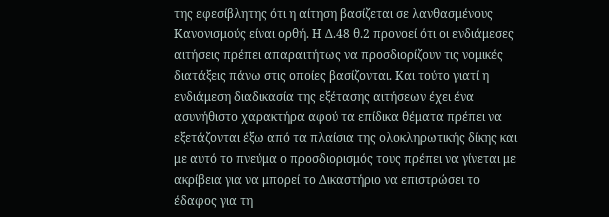της εφεσίβλητης ότι η αίτηση βασίζεται σε λανθασμένους Κανονισμούς είναι ορθή. Η Δ.48 θ.2 προνοεί ότι οι ενδιάμεσες αιτήσεις πρέπει απαραιτήτως να προσδιορίζουν τις νομικές διατάξεις πάνω στις οποίες βασίζονται. Και τούτο γιατί η ενδιάμεση διαδικασία της εξέτασης αιτήσεων έχει ένα ασυνήθιστο χαρακτήρα αφού τα επίδικα θέματα πρέπει να εξετάζονται έξω από τα πλαίσια της ολοκληρωτικής δίκης και με αυτό το πνεύμα ο προσδιορισμός τους πρέπει να γίνεται με ακρίβεια για να μπορεί το Δικαστήριο να επιστρώσει το έδαφος για τη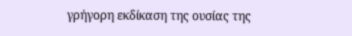γρήγορη εκδίκαση της ουσίας της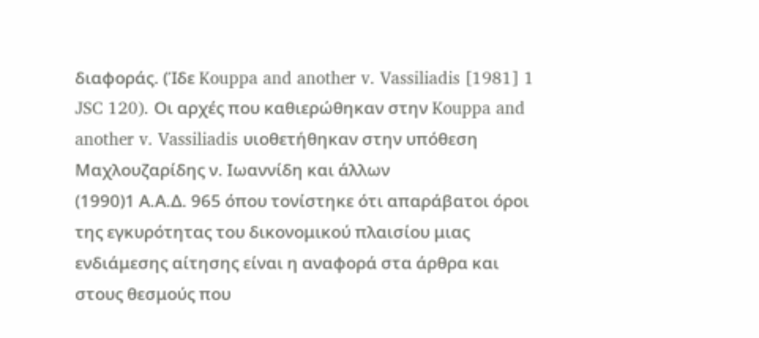διαφοράς. (Ίδε Kouppa and another v. Vassiliadis [1981] 1 JSC 120). Οι αρχές που καθιερώθηκαν στην Kouppa and another v. Vassiliadis υιοθετήθηκαν στην υπόθεση Μαχλουζαρίδης ν. Ιωαννίδη και άλλων
(1990)1 Α.Α.Δ. 965 όπου τονίστηκε ότι απαράβατοι όροι της εγκυρότητας του δικονομικού πλαισίου μιας ενδιάμεσης αίτησης είναι η αναφορά στα άρθρα και στους θεσμούς που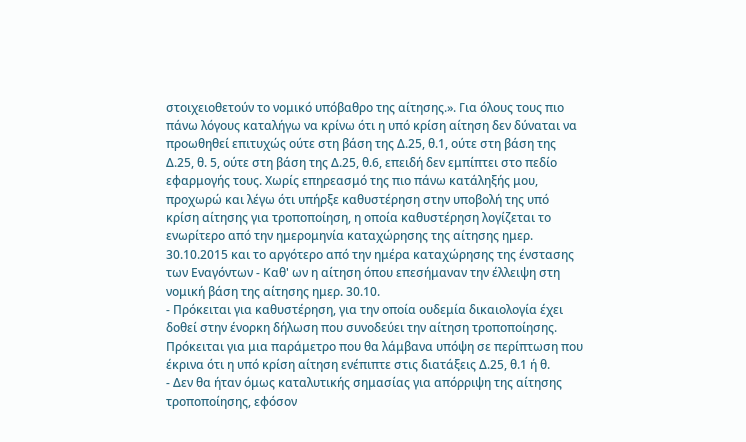στοιχειοθετούν το νομικό υπόβαθρο της αίτησης.». Για όλους τους πιο πάνω λόγους καταλήγω να κρίνω ότι η υπό κρίση αίτηση δεν δύναται να προωθηθεί επιτυχώς ούτε στη βάση της Δ.25, θ.1, ούτε στη βάση της Δ.25, θ. 5, ούτε στη βάση της Δ.25, θ.6, επειδή δεν εμπίπτει στο πεδίο εφαρμογής τους. Χωρίς επηρεασμό της πιο πάνω κατάληξής μου, προχωρώ και λέγω ότι υπήρξε καθυστέρηση στην υποβολή της υπό κρίση αίτησης για τροποποίηση, η οποία καθυστέρηση λογίζεται το ενωρίτερο από την ημερομηνία καταχώρησης της αίτησης ημερ. 30.10.2015 και το αργότερο από την ημέρα καταχώρησης της ένστασης των Εναγόντων - Καθ' ων η αίτηση όπου επεσήμαναν την έλλειψη στη νομική βάση της αίτησης ημερ. 30.10.
- Πρόκειται για καθυστέρηση, για την οποία ουδεμία δικαιολογία έχει δοθεί στην ένορκη δήλωση που συνοδεύει την αίτηση τροποποίησης. Πρόκειται για μια παράμετρο που θα λάμβανα υπόψη σε περίπτωση που έκρινα ότι η υπό κρίση αίτηση ενέπιπτε στις διατάξεις Δ.25, θ.1 ή θ.
- Δεν θα ήταν όμως καταλυτικής σημασίας για απόρριψη της αίτησης τροποποίησης, εφόσον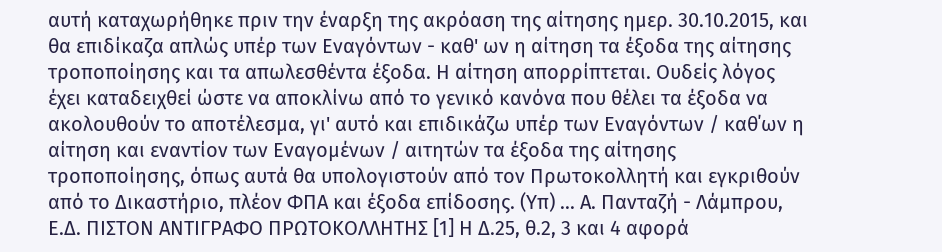αυτή καταχωρήθηκε πριν την έναρξη της ακρόαση της αίτησης ημερ. 30.10.2015, και θα επιδίκαζα απλώς υπέρ των Εναγόντων - καθ' ων η αίτηση τα έξοδα της αίτησης τροποποίησης και τα απωλεσθέντα έξοδα. Η αίτηση απορρίπτεται. Ουδείς λόγος έχει καταδειχθεί ώστε να αποκλίνω από το γενικό κανόνα που θέλει τα έξοδα να ακολουθούν το αποτέλεσμα, γι' αυτό και επιδικάζω υπέρ των Εναγόντων / καθ΄ων η αίτηση και εναντίον των Εναγομένων / αιτητών τα έξοδα της αίτησης τροποποίησης, όπως αυτά θα υπολογιστούν από τον Πρωτοκολλητή και εγκριθούν από το Δικαστήριο, πλέον ΦΠΑ και έξοδα επίδοσης. (Υπ) ... Α. Πανταζή - Λάμπρου, Ε.Δ. ΠΙΣΤΟΝ ΑΝΤΙΓΡΑΦΟ ΠΡΩΤΟΚΟΛΛΗΤΗΣ [1] Η Δ.25, θ.2, 3 και 4 αφορά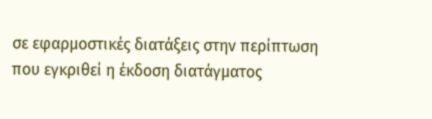σε εφαρμοστικές διατάξεις στην περίπτωση που εγκριθεί η έκδοση διατάγματος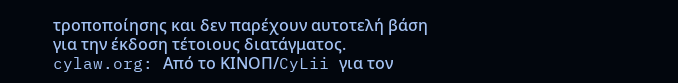τροποποίησης και δεν παρέχουν αυτοτελή βάση για την έκδοση τέτοιους διατάγματος. cylaw.org: Από το ΚΙΝOΠ/CyLii για τον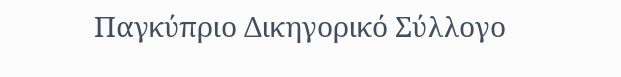Παγκύπριο Δικηγορικό Σύλλογο